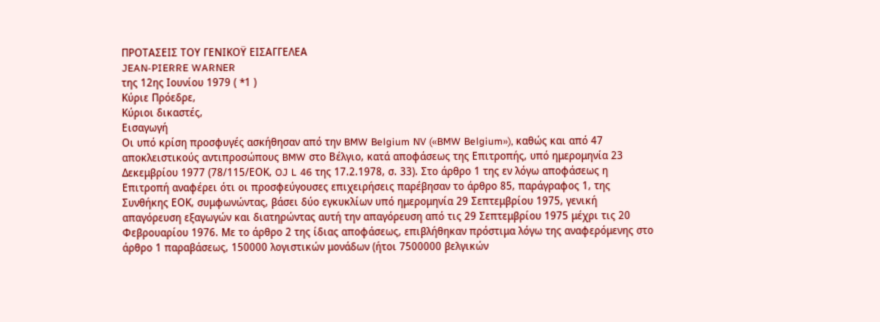ΠΡΟΤΑΣΕΙΣ ΤΟΥ ΓΕΝΙΚΟΫ ΕΙΣΑΓΓΕΛΕΑ
JEAN-PIERRE WARNER
της 12ης Ιουνίου 1979 ( *1 )
Κύριε Πρόεδρε,
Κύριοι δικαστές,
Εισαγωγή
Οι υπό κρίση προσφυγές ασκήθησαν από την BMW Belgium NV («BMW Belgium»), καθώς και από 47 αποκλειστικούς αντιπροσώπους BMW στο Βέλγιο, κατά αποφάσεως της Επιτροπής, υπό ημερομηνία 23 Δεκεμβρίου 1977 (78/115/ΕΟΚ, OJ L 46 της 17.2.1978, σ. 33). Στο άρθρο 1 της εν λόγω αποφάσεως η Επιτροπή αναφέρει ότι οι προσφεύγουσες επιχειρήσεις παρέβησαν το άρθρο 85, παράγραφος 1, της Συνθήκης ΕΟΚ, συμφωνώντας, βάσει δύο εγκυκλίων υπό ημερομηνία 29 Σεπτεμβρίου 1975, γενική απαγόρευση εξαγωγών και διατηρώντας αυτή την απαγόρευση από τις 29 Σεπτεμβρίου 1975 μέχρι τις 20 Φεβρουαρίου 1976. Με το άρθρο 2 της ίδιας αποφάσεως, επιβλήθηκαν πρόστιμα λόγω της αναφερόμενης στο άρθρο 1 παραβάσεως, 150000 λογιστικών μονάδων (ήτοι 7500000 βελγικών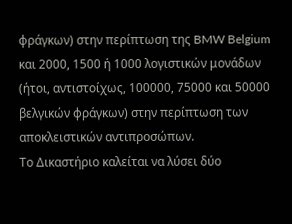φράγκων) στην περίπτωση της BMW Belgium και 2000, 1500 ή 1000 λογιστικών μονάδων (ήτοι, αντιστοίχως, 100000, 75000 και 50000 βελγικών φράγκων) στην περίπτωση των αποκλειστικών αντιπροσώπων.
Το Δικαστήριο καλείται να λύσει δύο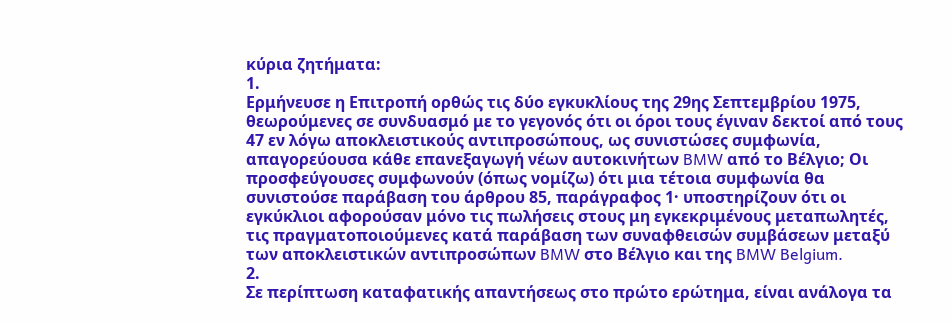κύρια ζητήματα:
1.
Ερμήνευσε η Επιτροπή ορθώς τις δύο εγκυκλίους της 29ης Σεπτεμβρίου 1975, θεωρούμενες σε συνδυασμό με το γεγονός ότι οι όροι τους έγιναν δεκτοί από τους 47 εν λόγω αποκλειστικούς αντιπροσώπους, ως συνιστώσες συμφωνία, απαγορεύουσα κάθε επανεξαγωγή νέων αυτοκινήτων BMW από το Βέλγιο; Οι προσφεύγουσες συμφωνούν (όπως νομίζω) ότι μια τέτοια συμφωνία θα συνιστούσε παράβαση του άρθρου 85, παράγραφος 1· υποστηρίζουν ότι οι εγκύκλιοι αφορούσαν μόνο τις πωλήσεις στους μη εγκεκριμένους μεταπωλητές, τις πραγματοποιούμενες κατά παράβαση των συναφθεισών συμβάσεων μεταξύ των αποκλειστικών αντιπροσώπων BMW στο Βέλγιο και της BMW Belgium.
2.
Σε περίπτωση καταφατικής απαντήσεως στο πρώτο ερώτημα, είναι ανάλογα τα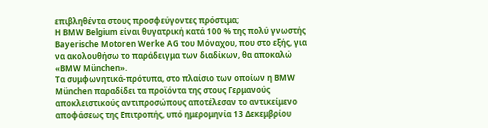επιβληθέντα στους προσφεύγοντες πρόστιμα;
Η BMW Belgium είναι θυγατρική κατά 100 % της πολύ γνωστής Bayerische Motoren Werke AG του Μόναχου, που στο εξής, για να ακολουθήσω το παράδειγμα των διαδίκων, θα αποκαλώ «BMW München».
Τα συμφωνητικά-πρότυπα, στο πλαίσιο των οποίων η BMW München παραδίδει τα προϊόντα της στους Γερμανούς αποκλειστικούς αντιπροσώπους αποτέλεσαν το αντικείμενο αποφάσεως της Επιτροπής, υπό ημερομηνία 13 Δεκεμβρίου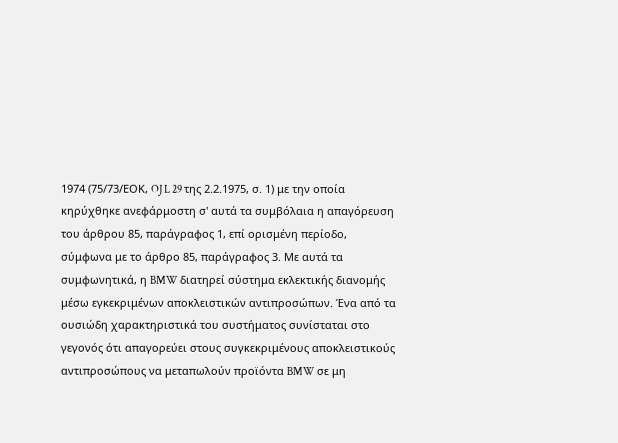1974 (75/73/ΕΟΚ, OJ L 29 της 2.2.1975, σ. 1) με την οποία κηρύχθηκε ανεφάρμοστη σ' αυτά τα συμβόλαια η απαγόρευση του άρθρου 85, παράγραφος 1, επί ορισμένη περίοδο, σύμφωνα με το άρθρο 85, παράγραφος 3. Με αυτά τα συμφωνητικά, η BMW διατηρεί σύστημα εκλεκτικής διανομής μέσω εγκεκριμένων αποκλειστικών αντιπροσώπων. Ένα από τα ουσιώδη χαρακτηριστικά του συστήματος συνίσταται στο γεγονός ότι απαγορεύει στους συγκεκριμένους αποκλειστικούς αντιπροσώπους να μεταπωλούν προϊόντα BMW σε μη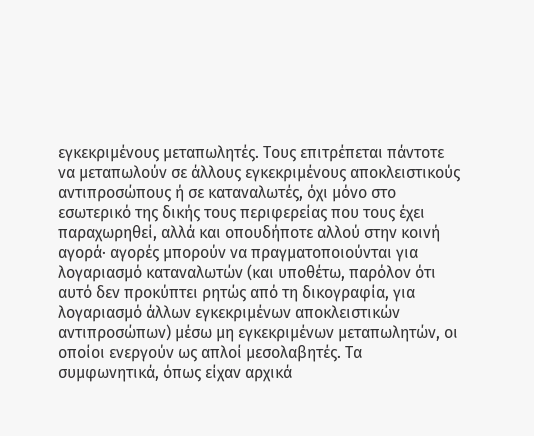εγκεκριμένους μεταπωλητές. Τους επιτρέπεται πάντοτε να μεταπωλούν σε άλλους εγκεκριμένους αποκλειστικούς αντιπροσώπους ή σε καταναλωτές, όχι μόνο στο εσωτερικό της δικής τους περιφερείας που τους έχει παραχωρηθεί, αλλά και οπουδήποτε αλλού στην κοινή αγορά· αγορές μπορούν να πραγματοποιούνται για λογαριασμό καταναλωτών (και υποθέτω, παρόλον ότι αυτό δεν προκύπτει ρητώς από τη δικογραφία, για λογαριασμό άλλων εγκεκριμένων αποκλειστικών αντιπροσώπων) μέσω μη εγκεκριμένων μεταπωλητών, οι οποίοι ενεργούν ως απλοί μεσολαβητές. Τα συμφωνητικά, όπως είχαν αρχικά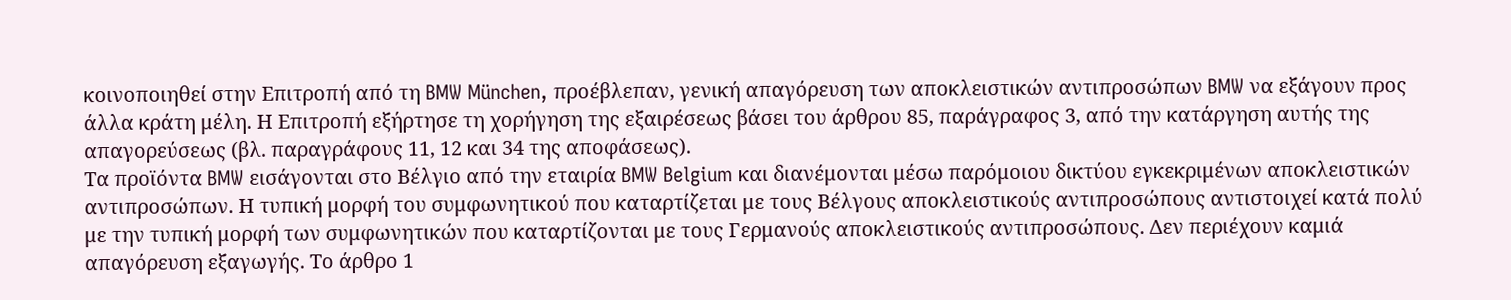κοινοποιηθεί στην Επιτροπή από τη BMW München, προέβλεπαν, γενική απαγόρευση των αποκλειστικών αντιπροσώπων BMW να εξάγουν προς άλλα κράτη μέλη. Η Επιτροπή εξήρτησε τη χορήγηση της εξαιρέσεως βάσει του άρθρου 85, παράγραφος 3, από την κατάργηση αυτής της απαγορεύσεως (βλ. παραγράφους 11, 12 και 34 της αποφάσεως).
Τα προϊόντα BMW εισάγονται στο Βέλγιο από την εταιρία BMW Belgium και διανέμονται μέσω παρόμοιου δικτύου εγκεκριμένων αποκλειστικών αντιπροσώπων. Η τυπική μορφή του συμφωνητικού που καταρτίζεται με τους Βέλγους αποκλειστικούς αντιπροσώπους αντιστοιχεί κατά πολύ με την τυπική μορφή των συμφωνητικών που καταρτίζονται με τους Γερμανούς αποκλειστικούς αντιπροσώπους. Δεν περιέχουν καμιά απαγόρευση εξαγωγής. Το άρθρο 1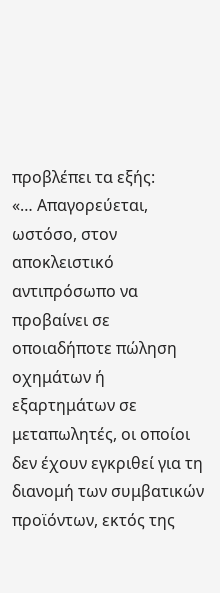προβλέπει τα εξής:
«… Απαγορεύεται, ωστόσο, στον αποκλειστικό αντιπρόσωπο να προβαίνει σε οποιαδήποτε πώληση οχημάτων ή εξαρτημάτων σε μεταπωλητές, οι οποίοι δεν έχουν εγκριθεί για τη διανομή των συμβατικών προϊόντων, εκτός της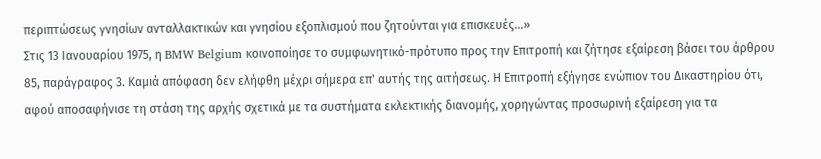περιπτώσεως γνησίων ανταλλακτικών και γνησίου εξοπλισμού που ζητούνται για επισκευές…»
Στις 13 Ιανουαρίου 1975, η BMW Belgium κοινοποίησε το συμφωνητικό-πρότυπο προς την Επιτροπή και ζήτησε εξαίρεση βάσει του άρθρου 85, παράγραφος 3. Καμιά απόφαση δεν ελήφθη μέχρι σήμερα επ' αυτής της αιτήσεως. Η Επιτροπή εξήγησε ενώπιον του Δικαστηρίου ότι, αφού αποσαφήνισε τη στάση της αρχής σχετικά με τα συστήματα εκλεκτικής διανομής, χορηγώντας προσωρινή εξαίρεση για τα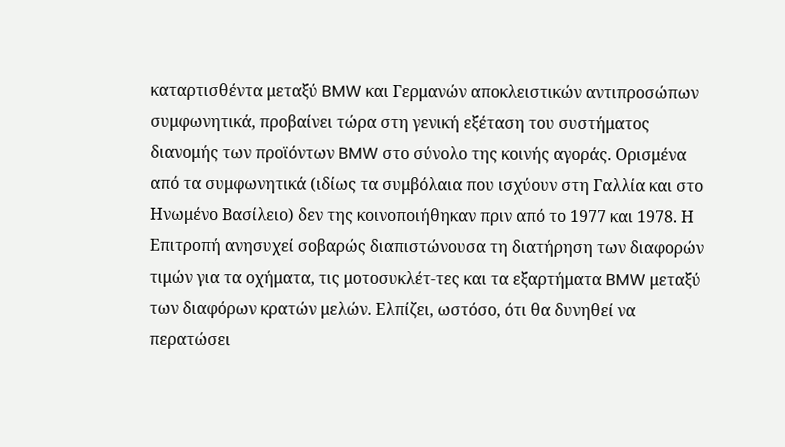καταρτισθέντα μεταξύ BMW και Γερμανών αποκλειστικών αντιπροσώπων συμφωνητικά, προβαίνει τώρα στη γενική εξέταση του συστήματος διανομής των προϊόντων BMW στο σύνολο της κοινής αγοράς. Ορισμένα από τα συμφωνητικά (ιδίως τα συμβόλαια που ισχύουν στη Γαλλία και στο Ηνωμένο Βασίλειο) δεν της κοινοποιήθηκαν πριν από το 1977 και 1978. Η Επιτροπή ανησυχεί σοβαρώς διαπιστώνουσα τη διατήρηση των διαφορών τιμών για τα οχήματα, τις μοτοσυκλέτ-τες και τα εξαρτήματα BMW μεταξύ των διαφόρων κρατών μελών. Ελπίζει, ωστόσο, ότι θα δυνηθεί να περατώσει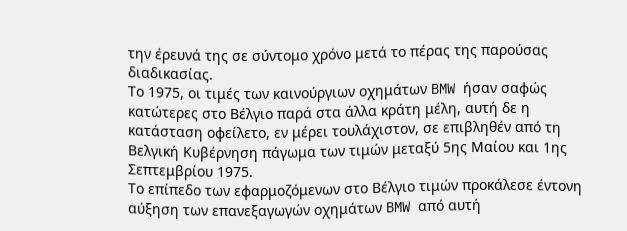την έρευνά της σε σύντομο χρόνο μετά το πέρας της παρούσας διαδικασίας.
Το 1975, οι τιμές των καινούργιων οχημάτων BMW ήσαν σαφώς κατώτερες στο Βέλγιο παρά στα άλλα κράτη μέλη, αυτή δε η κατάσταση οφείλετο, εν μέρει τουλάχιστον, σε επιβληθέν από τη Βελγική Κυβέρνηση πάγωμα των τιμών μεταξύ 5ης Μαίου και 1ης Σεπτεμβρίου 1975.
Το επίπεδο των εφαρμοζόμενων στο Βέλγιο τιμών προκάλεσε έντονη αύξηση των επανεξαγωγών οχημάτων BMW από αυτή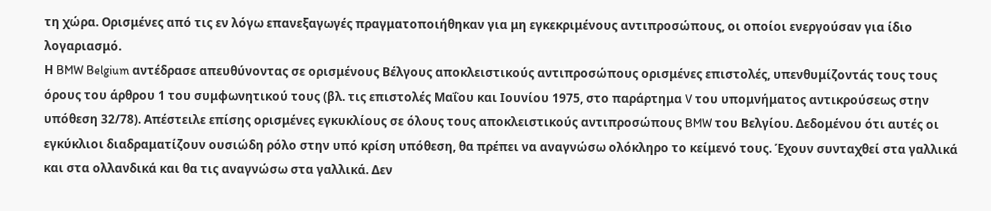τη χώρα. Ορισμένες από τις εν λόγω επανεξαγωγές πραγματοποιήθηκαν για μη εγκεκριμένους αντιπροσώπους, οι οποίοι ενεργούσαν για ίδιο λογαριασμό.
Η BMW Belgium αντέδρασε απευθύνοντας σε ορισμένους Βέλγους αποκλειστικούς αντιπροσώπους ορισμένες επιστολές, υπενθυμίζοντάς τους τους όρους του άρθρου 1 του συμφωνητικού τους (βλ. τις επιστολές Μαΐου και Ιουνίου 1975, στο παράρτημα V του υπομνήματος αντικρούσεως στην υπόθεση 32/78). Απέστειλε επίσης ορισμένες εγκυκλίους σε όλους τους αποκλειστικούς αντιπροσώπους BMW του Βελγίου. Δεδομένου ότι αυτές οι εγκύκλιοι διαδραματίζουν ουσιώδη ρόλο στην υπό κρίση υπόθεση, θα πρέπει να αναγνώσω ολόκληρο το κείμενό τους. Έχουν συνταχθεί στα γαλλικά και στα ολλανδικά και θα τις αναγνώσω στα γαλλικά. Δεν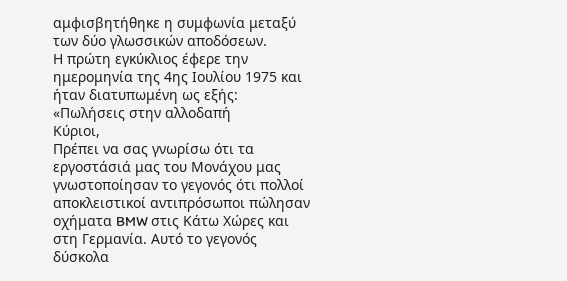αμφισβητήθηκε η συμφωνία μεταξύ των δύο γλωσσικών αποδόσεων.
Η πρώτη εγκύκλιος έφερε την ημερομηνία της 4ης Ιουλίου 1975 και ήταν διατυπωμένη ως εξής:
«Πωλήσεις στην αλλοδαπή
Κύριοι,
Πρέπει να σας γνωρίσω ότι τα εργοστάσιά μας του Μονάχου μας γνωστοποίησαν το γεγονός ότι πολλοί αποκλειστικοί αντιπρόσωποι πώλησαν οχήματα BMW στις Κάτω Χώρες και στη Γερμανία. Αυτό το γεγονός δύσκολα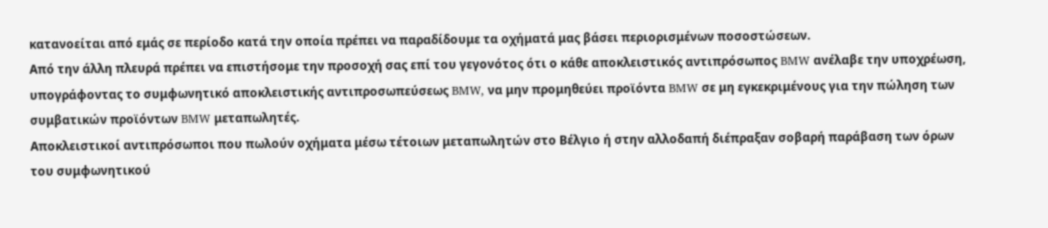κατανοείται από εμάς σε περίοδο κατά την οποία πρέπει να παραδίδουμε τα οχήματά μας βάσει περιορισμένων ποσοστώσεων.
Από την άλλη πλευρά πρέπει να επιστήσομε την προσοχή σας επί του γεγονότος ότι ο κάθε αποκλειστικός αντιπρόσωπος BMW ανέλαβε την υποχρέωση, υπογράφοντας το συμφωνητικό αποκλειστικής αντιπροσωπεύσεως BMW, να μην προμηθεύει προϊόντα BMW σε μη εγκεκριμένους για την πώληση των συμβατικών προϊόντων BMW μεταπωλητές.
Αποκλειστικοί αντιπρόσωποι που πωλούν οχήματα μέσω τέτοιων μεταπωλητών στο Βέλγιο ή στην αλλοδαπή διέπραξαν σοβαρή παράβαση των όρων του συμφωνητικού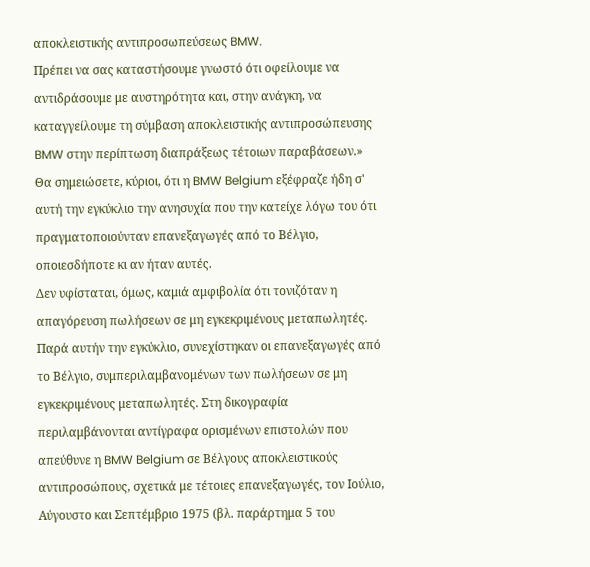αποκλειστικής αντιπροσωπεύσεως BMW.
Πρέπει να σας καταστήσουμε γνωστό ότι οφείλουμε να αντιδράσουμε με αυστηρότητα και, στην ανάγκη, να καταγγείλουμε τη σύμβαση αποκλειστικής αντιπροσώπευσης BMW στην περίπτωση διαπράξεως τέτοιων παραβάσεων.»
Θα σημειώσετε, κύριοι, ότι η BMW Belgium εξέφραζε ήδη σ' αυτή την εγκύκλιο την ανησυχία που την κατείχε λόγω του ότι πραγματοποιούνταν επανεξαγωγές από το Βέλγιο, οποιεσδήποτε κι αν ήταν αυτές.
Δεν υφίσταται, όμως, καμιά αμφιβολία ότι τονιζόταν η απαγόρευση πωλήσεων σε μη εγκεκριμένους μεταπωλητές.
Παρά αυτήν την εγκύκλιο, συνεχίστηκαν οι επανεξαγωγές από το Βέλγιο, συμπεριλαμβανομένων των πωλήσεων σε μη εγκεκριμένους μεταπωλητές. Στη δικογραφία περιλαμβάνονται αντίγραφα ορισμένων επιστολών που απεύθυνε η BMW Belgium σε Βέλγους αποκλειστικούς αντιπροσώπους, σχετικά με τέτοιες επανεξαγωγές, τον Ιούλιο, Αύγουστο και Σεπτέμβριο 1975 (βλ. παράρτημα 5 του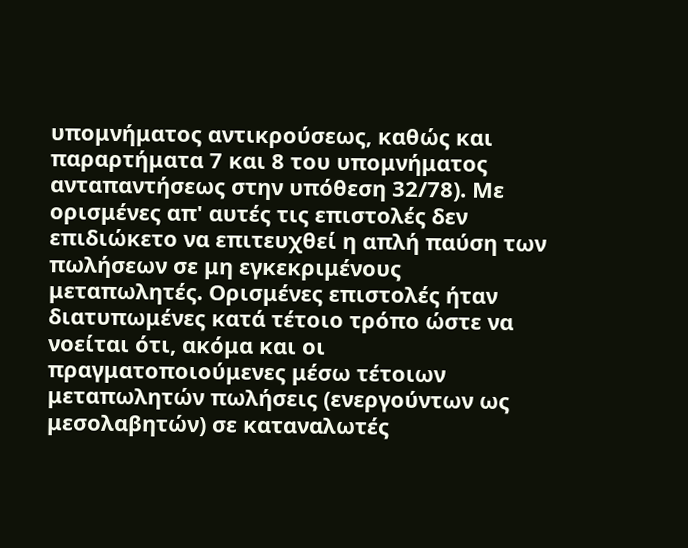υπομνήματος αντικρούσεως, καθώς και παραρτήματα 7 και 8 του υπομνήματος ανταπαντήσεως στην υπόθεση 32/78). Με ορισμένες απ' αυτές τις επιστολές δεν επιδιώκετο να επιτευχθεί η απλή παύση των πωλήσεων σε μη εγκεκριμένους μεταπωλητές. Ορισμένες επιστολές ήταν διατυπωμένες κατά τέτοιο τρόπο ώστε να νοείται ότι, ακόμα και οι πραγματοποιούμενες μέσω τέτοιων μεταπωλητών πωλήσεις (ενεργούντων ως μεσολαβητών) σε καταναλωτές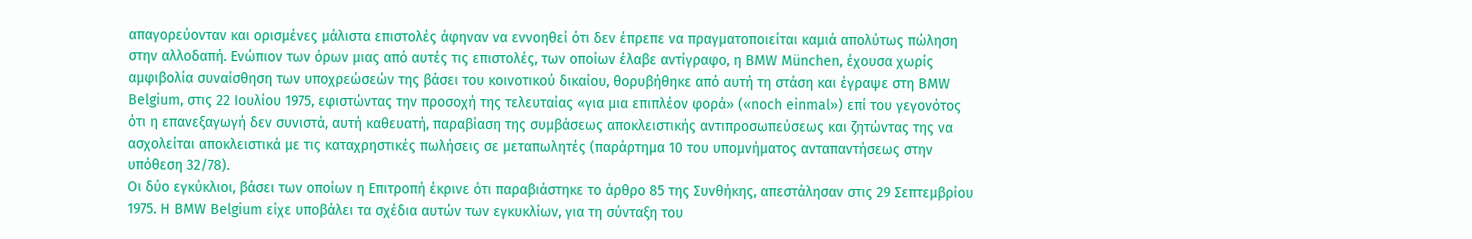απαγορεύονταν και ορισμένες μάλιστα επιστολές άφηναν να εννοηθεί ότι δεν έπρεπε να πραγματοποιείται καμιά απολύτως πώληση στην αλλοδαπή. Ενώπιον των όρων μιας από αυτές τις επιστολές, των οποίων έλαβε αντίγραφο, η BMW München, έχουσα χωρίς αμφιβολία συναίσθηση των υποχρεώσεών της βάσει του κοινοτικού δικαίου, θορυβήθηκε από αυτή τη στάση και έγραψε στη BMW Belgium, στις 22 Ιουλίου 1975, εφιστώντας την προσοχή της τελευταίας «για μια επιπλέον φορά» («noch einmal») επί του γεγονότος ότι η επανεξαγωγή δεν συνιστά, αυτή καθευατή, παραβίαση της συμβάσεως αποκλειστικής αντιπροσωπεύσεως και ζητώντας της να ασχολείται αποκλειστικά με τις καταχρηστικές πωλήσεις σε μεταπωλητές (παράρτημα 10 του υπομνήματος ανταπαντήσεως στην υπόθεση 32/78).
Οι δύο εγκύκλιοι, βάσει των οποίων η Επιτροπή έκρινε ότι παραβιάστηκε το άρθρο 85 της Συνθήκης, απεστάλησαν στις 29 Σεπτεμβρίου 1975. Η BMW Belgium είχε υποβάλει τα σχέδια αυτών των εγκυκλίων, για τη σύνταξη του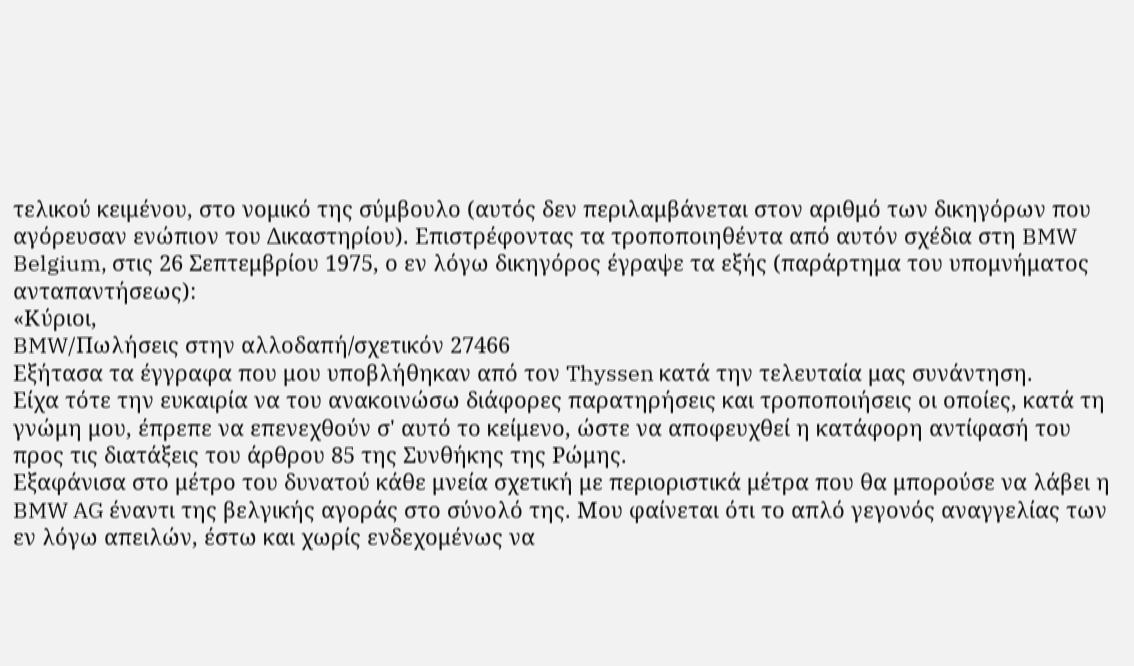τελικού κειμένου, στο νομικό της σύμβουλο (αυτός δεν περιλαμβάνεται στον αριθμό των δικηγόρων που αγόρευσαν ενώπιον του Δικαστηρίου). Επιστρέφοντας τα τροποποιηθέντα από αυτόν σχέδια στη BMW Belgium, στις 26 Σεπτεμβρίου 1975, ο εν λόγω δικηγόρος έγραψε τα εξής (παράρτημα του υπομνήματος ανταπαντήσεως):
«Κύριοι,
BMW/Πωλήσεις στην αλλοδαπή/σχετικόν 27466
Εξήτασα τα έγγραφα που μου υποβλήθηκαν από τον Thyssen κατά την τελευταία μας συνάντηση.
Είχα τότε την ευκαιρία να του ανακοινώσω διάφορες παρατηρήσεις και τροποποιήσεις οι οποίες, κατά τη γνώμη μου, έπρεπε να επενεχθούν σ' αυτό το κείμενο, ώστε να αποφευχθεί η κατάφορη αντίφασή του προς τις διατάξεις του άρθρου 85 της Συνθήκης της Ρώμης.
Εξαφάνισα στο μέτρο του δυνατού κάθε μνεία σχετική με περιοριστικά μέτρα που θα μπορούσε να λάβει η BMW AG έναντι της βελγικής αγοράς στο σύνολό της. Μου φαίνεται ότι το απλό γεγονός αναγγελίας των εν λόγω απειλών, έστω και χωρίς ενδεχομένως να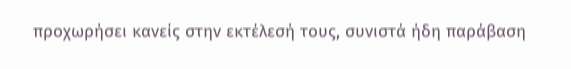προχωρήσει κανείς στην εκτέλεσή τους, συνιστά ήδη παράβαση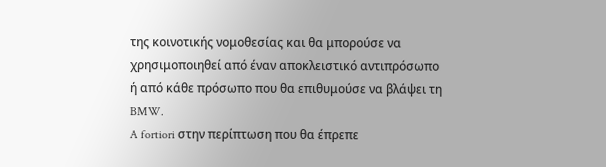της κοινοτικής νομοθεσίας και θα μπορούσε να χρησιμοποιηθεί από έναν αποκλειστικό αντιπρόσωπο ή από κάθε πρόσωπο που θα επιθυμούσε να βλάψει τη BMW.
A fortiori στην περίπτωση που θα έπρεπε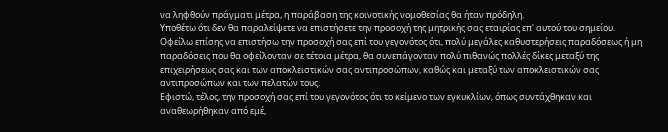να ληφθούν πράγματι μέτρα, η παράβαση της κοινοτικής νομοθεσίας θα ήταν πρόδηλη.
Υποθέτω ότι δεν θα παραλείψετε να επιστήσετε την προσοχή της μητρικής σας εταιρίας επ' αυτού του σημείου.
Οφείλω επίσης να επιστήσω την προσοχή σας επί του γεγονότος ότι, πολύ μεγάλες καθυστερήσεις παραδόσεως ή μη παραδόσεις που θα οφείλονταν σε τέτοια μέτρα, θα συνεπάγονταν πολύ πιθανώς πολλές δίκες μεταξύ της επιχειρήσεως σας και των αποκλειστικών σας αντιπροσώπων, καθώς και μεταξύ των αποκλειστικών σας αντιπροσώπων και των πελατών τους.
Εφιστώ, τέλος, την προσοχή σας επί του γεγονότος ότι το κείμενο των εγκυκλίων, όπως συντάχθηκαν και αναθεωρήθηκαν από εμέ,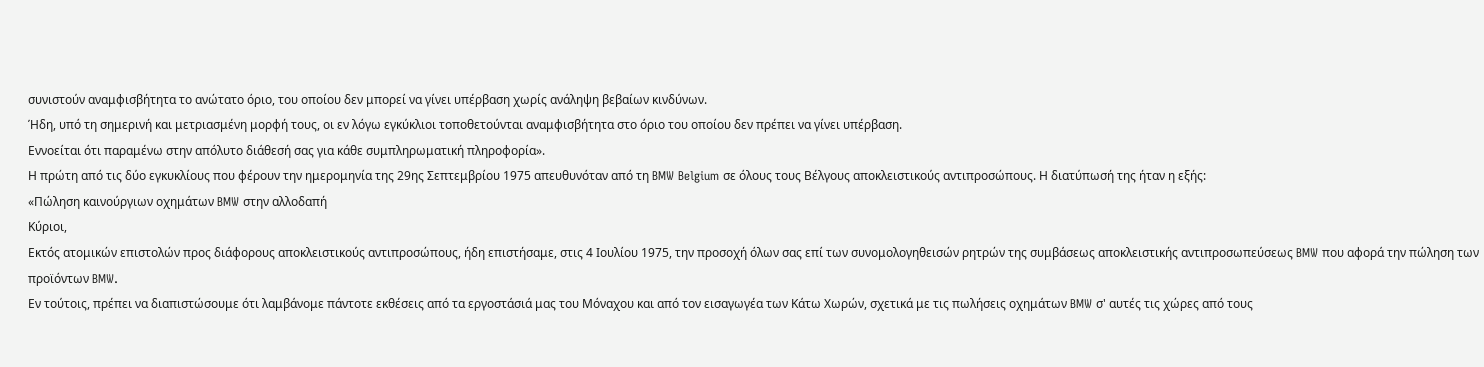συνιστούν αναμφισβήτητα το ανώτατο όριο, του οποίου δεν μπορεί να γίνει υπέρβαση χωρίς ανάληψη βεβαίων κινδύνων.
Ήδη, υπό τη σημερινή και μετριασμένη μορφή τους, οι εν λόγω εγκύκλιοι τοποθετούνται αναμφισβήτητα στο όριο του οποίου δεν πρέπει να γίνει υπέρβαση.
Εννοείται ότι παραμένω στην απόλυτο διάθεσή σας για κάθε συμπληρωματική πληροφορία».
Η πρώτη από τις δύο εγκυκλίους που φέρουν την ημερομηνία της 29ης Σεπτεμβρίου 1975 απευθυνόταν από τη BMW Belgium σε όλους τους Βέλγους αποκλειστικούς αντιπροσώπους. Η διατύπωσή της ήταν η εξής:
«Πώληση καινούργιων οχημάτων BMW στην αλλοδαπή
Κύριοι,
Εκτός ατομικών επιστολών προς διάφορους αποκλειστικούς αντιπροσώπους, ήδη επιστήσαμε, στις 4 Ιουλίου 1975, την προσοχή όλων σας επί των συνομολογηθεισών ρητρών της συμβάσεως αποκλειστικής αντιπροσωπεύσεως BMW που αφορά την πώληση των προϊόντων BMW.
Εν τούτοις, πρέπει να διαπιστώσουμε ότι λαμβάνομε πάντοτε εκθέσεις από τα εργοστάσιά μας του Μόναχου και από τον εισαγωγέα των Κάτω Χωρών, σχετικά με τις πωλήσεις οχημάτων BMW σ' αυτές τις χώρες από τους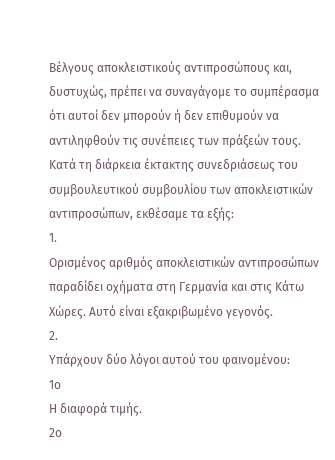Βέλγους αποκλειστικούς αντιπροσώπους και, δυστυχώς, πρέπει να συναγάγομε το συμπέρασμα ότι αυτοί δεν μπορούν ή δεν επιθυμούν να αντιληφθούν τις συνέπειες των πράξεών τους.
Κατά τη διάρκεια έκτακτης συνεδριάσεως του συμβουλευτικού συμβουλίου των αποκλειστικών αντιπροσώπων, εκθέσαμε τα εξής:
1.
Ορισμένος αριθμός αποκλειστικών αντιπροσώπων παραδίδει οχήματα στη Γερμανία και στις Κάτω Χώρες. Αυτό είναι εξακριβωμένο γεγονός.
2.
Υπάρχουν δύο λόγοι αυτού του φαινομένου:
1ο
Η διαφορά τιμής.
2ο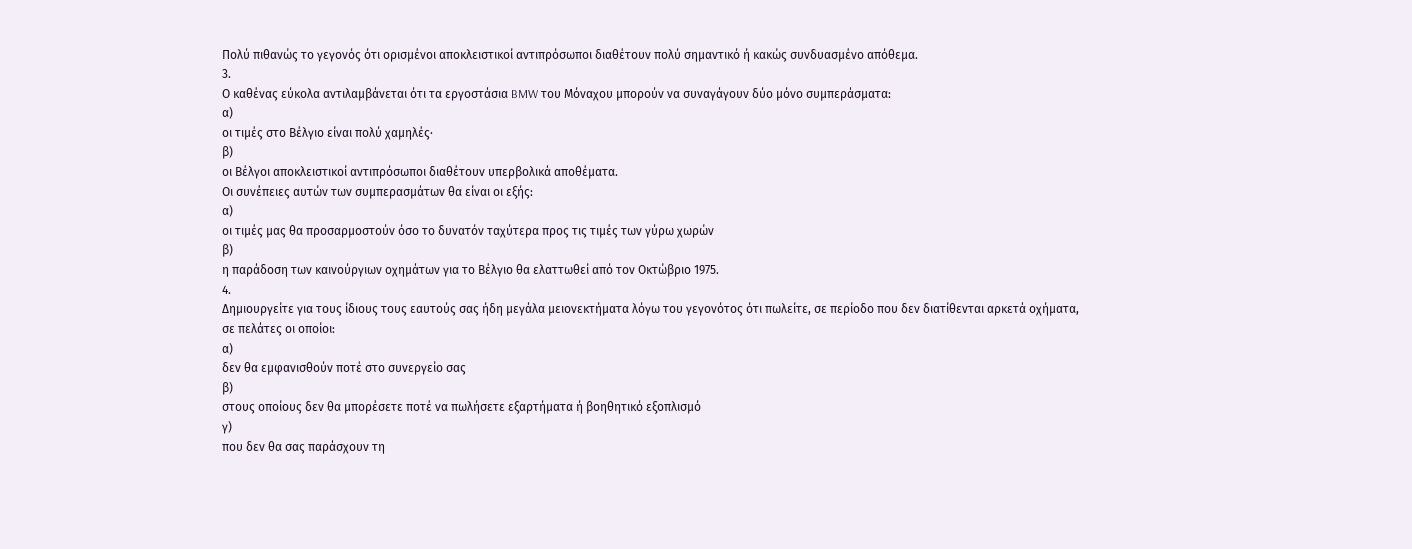Πολύ πιθανώς το γεγονός ότι ορισμένοι αποκλειστικοί αντιπρόσωποι διαθέτουν πολύ σημαντικό ή κακώς συνδυασμένο απόθεμα.
3.
Ο καθένας εύκολα αντιλαμβάνεται ότι τα εργοστάσια BMW του Μόναχου μπορούν να συναγάγουν δύο μόνο συμπεράσματα:
α)
οι τιμές στο Βέλγιο είναι πολύ χαμηλές·
β)
οι Βέλγοι αποκλειστικοί αντιπρόσωποι διαθέτουν υπερβολικά αποθέματα.
Οι συνέπειες αυτών των συμπερασμάτων θα είναι οι εξής:
α)
οι τιμές μας θα προσαρμοστούν όσο το δυνατόν ταχύτερα προς τις τιμές των γύρω χωρών
β)
η παράδοση των καινούργιων οχημάτων για το Βέλγιο θα ελαττωθεί από τον Οκτώβριο 1975.
4.
Δημιουργείτε για τους ίδιους τους εαυτούς σας ήδη μεγάλα μειονεκτήματα λόγω του γεγονότος ότι πωλείτε, σε περίοδο που δεν διατίθενται αρκετά οχήματα, σε πελάτες οι οποίοι:
α)
δεν θα εμφανισθούν ποτέ στο συνεργείο σας
β)
στους οποίους δεν θα μπορέσετε ποτέ να πωλήσετε εξαρτήματα ή βοηθητικό εξοπλισμό
γ)
που δεν θα σας παράσχουν τη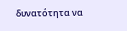δυνατότητα να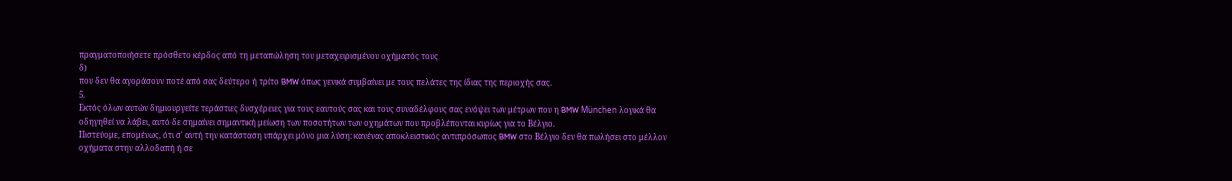πραγματοποιήσετε πρόσθετο κέρδος από τη μεταπώληση του μεταχειρισμένου οχήματός τους
δ)
που δεν θα αγοράσουν ποτέ από σας δεύτερο ή τρίτο BMW όπως γενικά συμβαίνει με τους πελάτες της ίδιας της περιοχής σας.
5.
Εκτός όλων αυτών δημιουργείτε τεράστιες δυσχέρειες για τους εαυτούς σας και τους συναδέλφους σας ενόψει των μέτρων που η BMW München λογικά θα οδηγηθεί να λάβει, αυτό δε σημαίνει σημαντική μείωση των ποσοτήτων των οχημάτων που προβλέπονται κυρίως για το Βέλγιο.
Πιστεύομε, επομένως, ότι σ' αυτή την κατάσταση υπάρχει μόνο μια λύση: κανένας αποκλειστικός αντιπρόσωπος BMW στο Βέλγιο δεν θα πωλήσει στο μέλλον οχήματα στην αλλοδαπή ή σε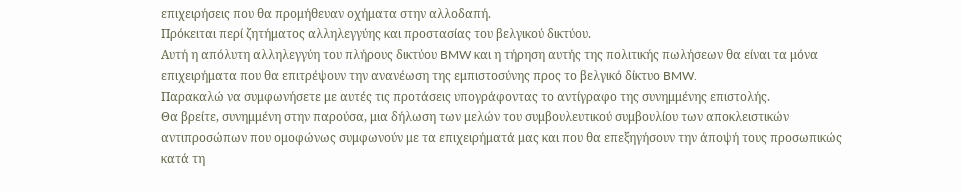επιχειρήσεις που θα προμήθευαν οχήματα στην αλλοδαπή.
Πρόκειται περί ζητήματος αλληλεγγύης και προστασίας του βελγικού δικτύου.
Αυτή η απόλυτη αλληλεγγύη του πλήρους δικτύου BMW και η τήρηση αυτής της πολιτικής πωλήσεων θα είναι τα μόνα επιχειρήματα που θα επιτρέψουν την ανανέωση της εμπιστοσύνης προς το βελγικό δίκτυο BMW.
Παρακαλώ να συμφωνήσετε με αυτές τις προτάσεις υπογράφοντας το αντίγραφο της συνημμένης επιστολής.
Θα βρείτε, συνημμένη στην παρούσα, μια δήλωση των μελών του συμβουλευτικού συμβουλίου των αποκλειστικών αντιπροσώπων που ομοφώνως συμφωνούν με τα επιχειρήματά μας και που θα επεξηγήσουν την άποψή τους προσωπικώς κατά τη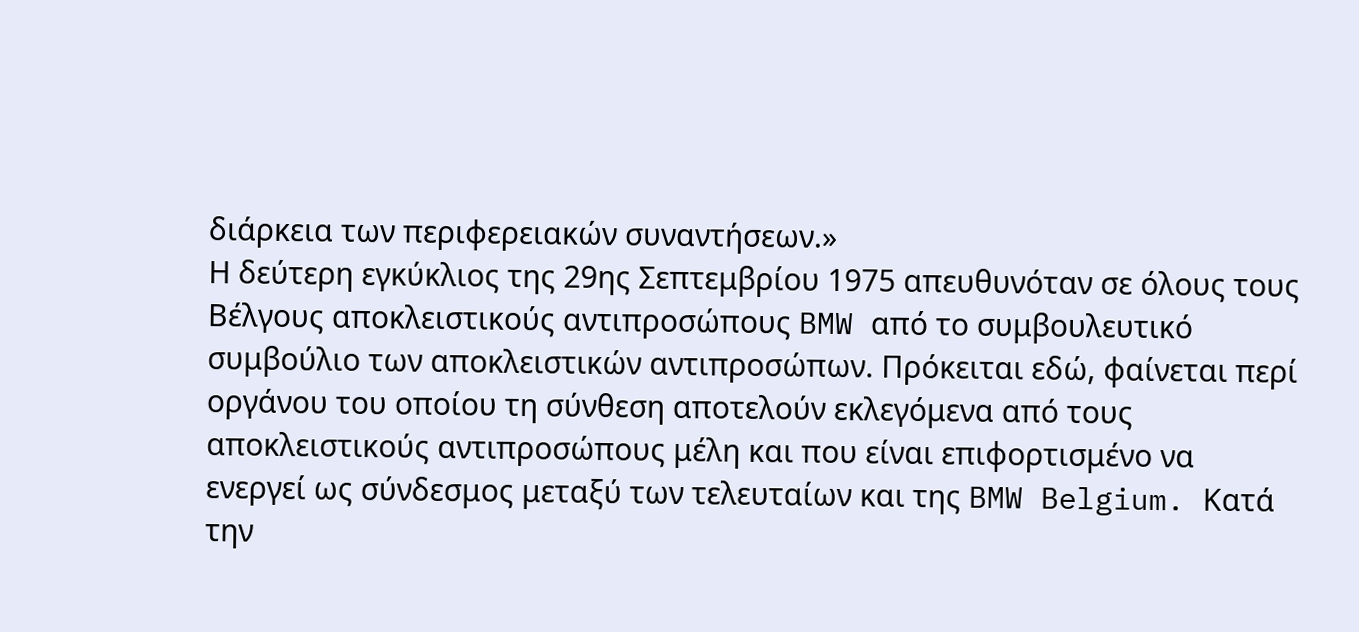διάρκεια των περιφερειακών συναντήσεων.»
Η δεύτερη εγκύκλιος της 29ης Σεπτεμβρίου 1975 απευθυνόταν σε όλους τους Βέλγους αποκλειστικούς αντιπροσώπους BMW από το συμβουλευτικό συμβούλιο των αποκλειστικών αντιπροσώπων. Πρόκειται εδώ, φαίνεται περί οργάνου του οποίου τη σύνθεση αποτελούν εκλεγόμενα από τους αποκλειστικούς αντιπροσώπους μέλη και που είναι επιφορτισμένο να ενεργεί ως σύνδεσμος μεταξύ των τελευταίων και της BMW Belgium. Κατά την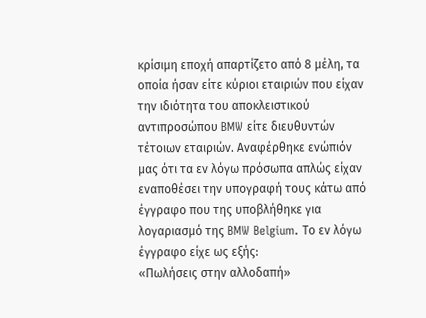κρίσιμη εποχή απαρτίζετο από 8 μέλη, τα οποία ήσαν είτε κύριοι εταιριών που είχαν την ιδιότητα του αποκλειστικού αντιπροσώπου BMW είτε διευθυντών τέτοιων εταιριών. Αναφέρθηκε ενώπιόν μας ότι τα εν λόγω πρόσωπα απλώς είχαν εναποθέσει την υπογραφή τους κάτω από έγγραφο που της υποβλήθηκε για λογαριασμό της BMW Belgium. Το εν λόγω έγγραφο είχε ως εξής:
«Πωλήσεις στην αλλοδαπή»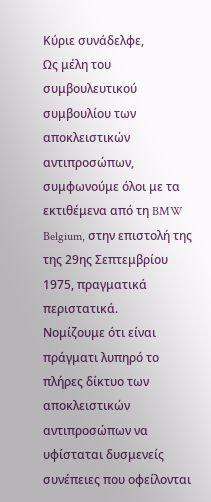Κύριε συνάδελφε,
Ως μέλη του συμβουλευτικού συμβουλίου των αποκλειστικών αντιπροσώπων, συμφωνούμε όλοι με τα εκτιθέμενα από τη BMW Belgium, στην επιστολή της της 29ης Σεπτεμβρίου 1975, πραγματικά περιστατικά.
Νομίζουμε ότι είναι πράγματι λυπηρό το πλήρες δίκτυο των αποκλειστικών αντιπροσώπων να υφίσταται δυσμενείς συνέπειες που οφείλονται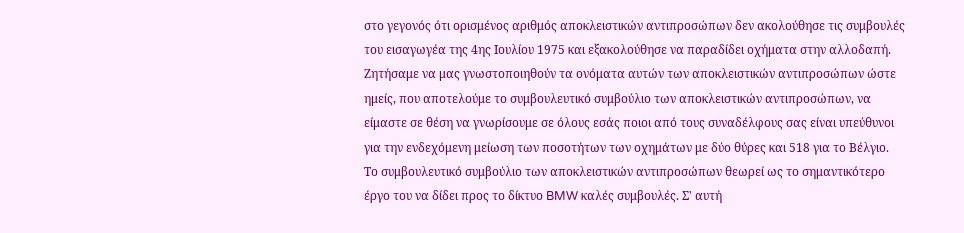στο γεγονός ότι ορισμένος αριθμός αποκλειστικών αντιπροσώπων δεν ακολούθησε τις συμβουλές του εισαγωγέα της 4ης Ιουλίου 1975 και εξακολούθησε να παραδίδει οχήματα στην αλλοδαπή.
Ζητήσαμε να μας γνωστοποιηθούν τα ονόματα αυτών των αποκλειστικών αντιπροσώπων ώστε ημείς, που αποτελούμε το συμβουλευτικό συμβούλιο των αποκλειστικών αντιπροσώπων, να είμαστε σε θέση να γνωρίσουμε σε όλους εσάς ποιοι από τους συναδέλφους σας είναι υπεύθυνοι για την ενδεχόμενη μείωση των ποσοτήτων των οχημάτων με δύο θύρες και 518 για το Βέλγιο.
Το συμβουλευτικό συμβούλιο των αποκλειστικών αντιπροσώπων θεωρεί ως το σημαντικότερο έργο του να δίδει προς το δίκτυο BMW καλές συμβουλές. Σ' αυτή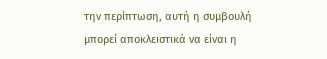την περίπτωση, αυτή η συμβουλή μπορεί αποκλειστικά να είναι η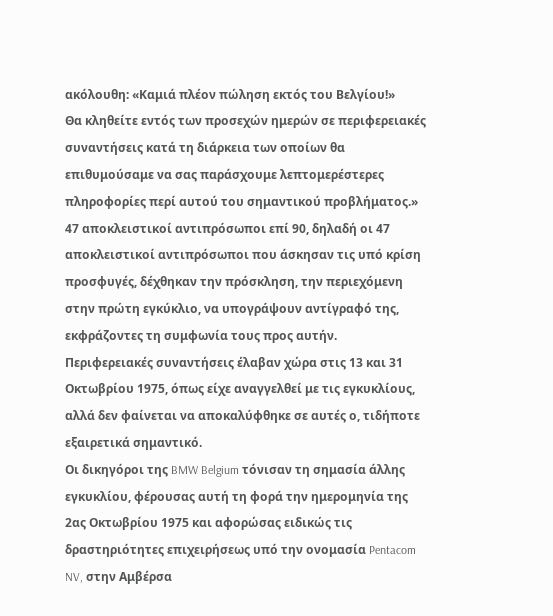ακόλουθη: «Καμιά πλέον πώληση εκτός του Βελγίου!»
Θα κληθείτε εντός των προσεχών ημερών σε περιφερειακές συναντήσεις κατά τη διάρκεια των οποίων θα επιθυμούσαμε να σας παράσχουμε λεπτομερέστερες πληροφορίες περί αυτού του σημαντικού προβλήματος.»
47 αποκλειστικοί αντιπρόσωποι επί 90, δηλαδή οι 47 αποκλειστικοί αντιπρόσωποι που άσκησαν τις υπό κρίση προσφυγές, δέχθηκαν την πρόσκληση, την περιεχόμενη στην πρώτη εγκύκλιο, να υπογράψουν αντίγραφό της, εκφράζοντες τη συμφωνία τους προς αυτήν.
Περιφερειακές συναντήσεις έλαβαν χώρα στις 13 και 31 Οκτωβρίου 1975, όπως είχε αναγγελθεί με τις εγκυκλίους, αλλά δεν φαίνεται να αποκαλύφθηκε σε αυτές ο, τιδήποτε εξαιρετικά σημαντικό.
Οι δικηγόροι της BMW Belgium τόνισαν τη σημασία άλλης εγκυκλίου, φέρουσας αυτή τη φορά την ημερομηνία της 2ας Οκτωβρίου 1975 και αφορώσας ειδικώς τις δραστηριότητες επιχειρήσεως υπό την ονομασία Pentacom NV, στην Αμβέρσα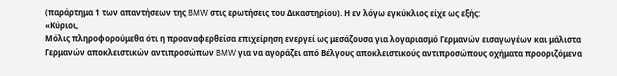(παράρτημα 1 των απαντήσεων της BMW στις ερωτήσεις του Δικαστηρίου). Η εν λόγω εγκύκλιος είχε ως εξής:
«Κύριοι,
Μόλις πληροφορούμεθα ότι η προαναφερθείσα επιχείρηση ενεργεί ως μεσάζουσα για λογαριασμό Γερμανών εισαγωγέων και μάλιστα Γερμανών αποκλειστικών αντιπροσώπων BMW για να αγοράζει από Βέλγους αποκλειστικούς αντιπροσώπους οχήματα προοριζόμενα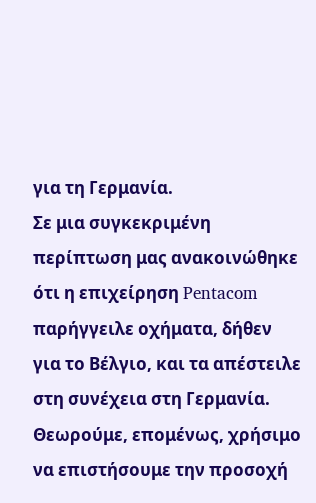για τη Γερμανία.
Σε μια συγκεκριμένη περίπτωση μας ανακοινώθηκε ότι η επιχείρηση Pentacom παρήγγειλε οχήματα, δήθεν για το Βέλγιο, και τα απέστειλε στη συνέχεια στη Γερμανία.
Θεωρούμε, επομένως, χρήσιμο να επιστήσουμε την προσοχή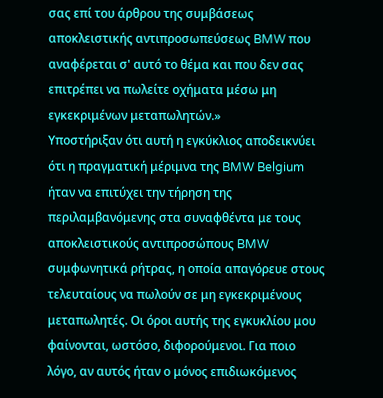σας επί του άρθρου της συμβάσεως αποκλειστικής αντιπροσωπεύσεως BMW που αναφέρεται σ' αυτό το θέμα και που δεν σας επιτρέπει να πωλείτε οχήματα μέσω μη εγκεκριμένων μεταπωλητών.»
Υποστήριξαν ότι αυτή η εγκύκλιος αποδεικνύει ότι η πραγματική μέριμνα της BMW Belgium ήταν να επιτύχει την τήρηση της περιλαμβανόμενης στα συναφθέντα με τους αποκλειστικούς αντιπροσώπους BMW συμφωνητικά ρήτρας, η οποία απαγόρευε στους τελευταίους να πωλούν σε μη εγκεκριμένους μεταπωλητές. Οι όροι αυτής της εγκυκλίου μου φαίνονται, ωστόσο, διφορούμενοι. Για ποιο λόγο, αν αυτός ήταν ο μόνος επιδιωκόμενος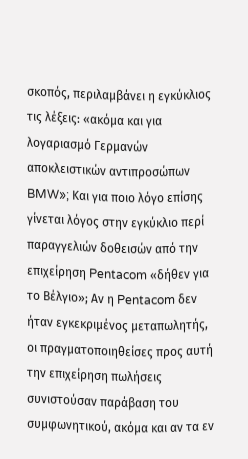σκοπός, περιλαμβάνει η εγκύκλιος τις λέξεις: «ακόμα και για λογαριασμό Γερμανών αποκλειστικών αντιπροσώπων BMW»; Και για ποιο λόγο επίσης γίνεται λόγος στην εγκύκλιο περί παραγγελιών δοθεισών από την επιχείρηση Pentacom «δήθεν για το Βέλγιο»; Αν η Pentacom δεν ήταν εγκεκριμένος μεταπωλητής, οι πραγματοποιηθείσες προς αυτή την επιχείρηση πωλήσεις συνιστούσαν παράβαση του συμφωνητικού, ακόμα και αν τα εν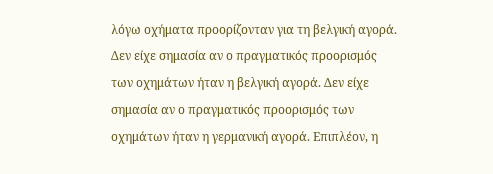λόγω οχήματα προορίζονταν για τη βελγική αγορά. Δεν είχε σημασία αν ο πραγματικός προορισμός των οχημάτων ήταν η βελγική αγορά. Δεν είχε σημασία αν ο πραγματικός προορισμός των οχημάτων ήταν η γερμανική αγορά. Επιπλέον, η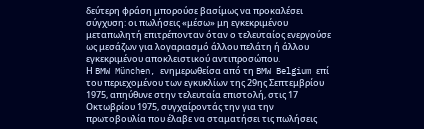δεύτερη φράση μπορούσε βασίμως να προκαλέσει σύγχυση: οι πωλήσεις «μέσω» μη εγκεκριμένου μεταπωλητή επιτρέπονταν όταν ο τελευταίος ενεργούσε ως μεσάζων για λογαριασμό άλλου πελάτη ή άλλου εγκεκριμένου αποκλειστικού αντιπροσώπου.
Η BMW München, ενημερωθείσα από τη BMW Belgium επί του περιεχομένου των εγκυκλίων της 29ης Σεπτεμβρίου 1975, απηύθυνε στην τελευταία επιστολή, στις 17 Οκτωβρίου 1975, συγχαίροντάς την για την πρωτοβουλία που έλαβε να σταματήσει τις πωλήσεις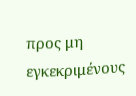προς μη εγκεκριμένους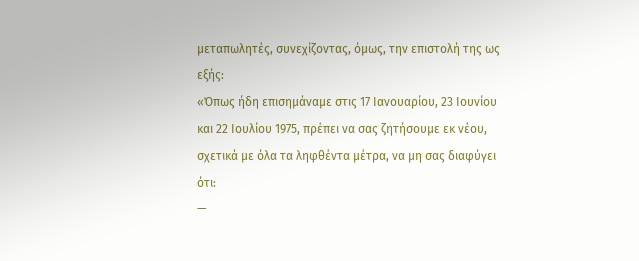μεταπωλητές, συνεχίζοντας, όμως, την επιστολή της ως εξής:
«Όπως ήδη επισημάναμε στις 17 Ιανουαρίου, 23 Ιουνίου και 22 Ιουλίου 1975, πρέπει να σας ζητήσουμε εκ νέου, σχετικά με όλα τα ληφθέντα μέτρα, να μη σας διαφύγει ότι:
—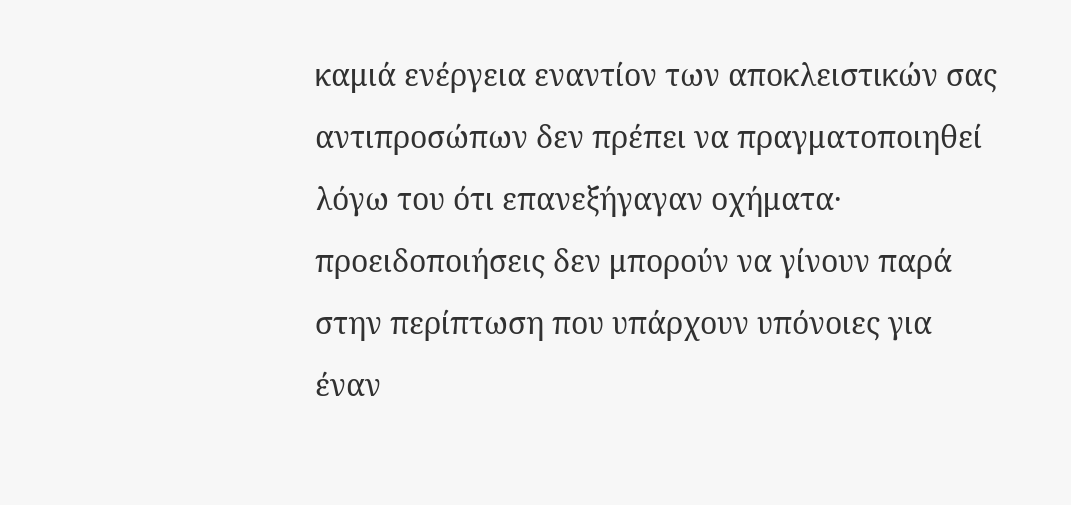καμιά ενέργεια εναντίον των αποκλειστικών σας αντιπροσώπων δεν πρέπει να πραγματοποιηθεί λόγω του ότι επανεξήγαγαν οχήματα· προειδοποιήσεις δεν μπορούν να γίνουν παρά στην περίπτωση που υπάρχουν υπόνοιες για έναν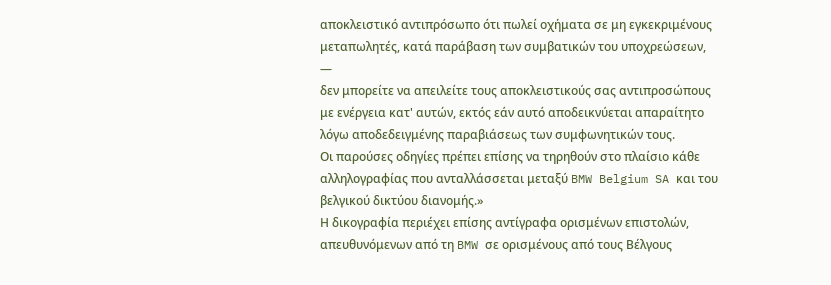αποκλειστικό αντιπρόσωπο ότι πωλεί οχήματα σε μη εγκεκριμένους μεταπωλητές, κατά παράβαση των συμβατικών του υποχρεώσεων,
—
δεν μπορείτε να απειλείτε τους αποκλειστικούς σας αντιπροσώπους με ενέργεια κατ' αυτών, εκτός εάν αυτό αποδεικνύεται απαραίτητο λόγω αποδεδειγμένης παραβιάσεως των συμφωνητικών τους.
Οι παρούσες οδηγίες πρέπει επίσης να τηρηθούν στο πλαίσιο κάθε αλληλογραφίας που ανταλλάσσεται μεταξύ BMW Belgium SA και του βελγικού δικτύου διανομής.»
Η δικογραφία περιέχει επίσης αντίγραφα ορισμένων επιστολών, απευθυνόμενων από τη BMW σε ορισμένους από τους Βέλγους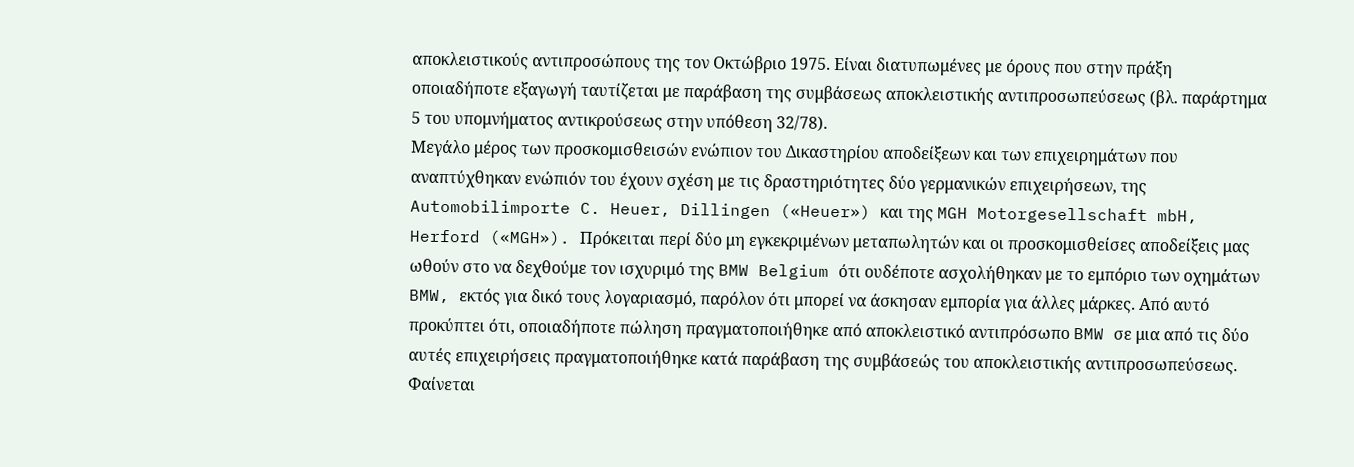αποκλειστικούς αντιπροσώπους της τον Οκτώβριο 1975. Είναι διατυπωμένες με όρους που στην πράξη οποιαδήποτε εξαγωγή ταυτίζεται με παράβαση της συμβάσεως αποκλειστικής αντιπροσωπεύσεως (βλ. παράρτημα 5 του υπομνήματος αντικρούσεως στην υπόθεση 32/78).
Μεγάλο μέρος των προσκομισθεισών ενώπιον του Δικαστηρίου αποδείξεων και των επιχειρημάτων που αναπτύχθηκαν ενώπιόν του έχουν σχέση με τις δραστηριότητες δύο γερμανικών επιχειρήσεων, της Automobilimporte C. Heuer, Dillingen («Heuer») και της MGH Motorgesellschaft mbH, Herford («MGH»). Πρόκειται περί δύο μη εγκεκριμένων μεταπωλητών και οι προσκομισθείσες αποδείξεις μας ωθούν στο να δεχθούμε τον ισχυριμό της BMW Belgium ότι ουδέποτε ασχολήθηκαν με το εμπόριο των οχημάτων BMW, εκτός για δικό τους λογαριασμό, παρόλον ότι μπορεί να άσκησαν εμπορία για άλλες μάρκες. Από αυτό προκύπτει ότι, οποιαδήποτε πώληση πραγματοποιήθηκε από αποκλειστικό αντιπρόσωπο BMW σε μια από τις δύο αυτές επιχειρήσεις πραγματοποιήθηκε κατά παράβαση της συμβάσεώς του αποκλειστικής αντιπροσωπεύσεως. Φαίνεται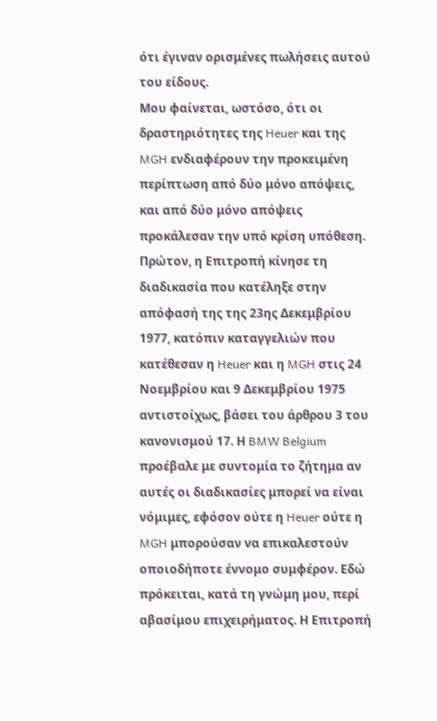ότι έγιναν ορισμένες πωλήσεις αυτού του είδους.
Μου φαίνεται, ωστόσο, ότι οι δραστηριότητες της Heuer και της MGH ενδιαφέρουν την προκειμένη περίπτωση από δύο μόνο απόψεις, και από δύο μόνο απόψεις προκάλεσαν την υπό κρίση υπόθεση.
Πρώτον, η Επιτροπή κίνησε τη διαδικασία που κατέληξε στην απόφασή της της 23ης Δεκεμβρίου 1977, κατόπιν καταγγελιών που κατέθεσαν η Heuer και η MGH στις 24 Νοεμβρίου και 9 Δεκεμβρίου 1975 αντιστοίχως, βάσει του άρθρου 3 του κανονισμού 17. Η BMW Belgium προέβαλε με συντομία το ζήτημα αν αυτές οι διαδικασίες μπορεί να είναι νόμιμες, εφόσον ούτε η Heuer ούτε η MGH μπορούσαν να επικαλεστούν οποιοδήποτε έννομο συμφέρον. Εδώ πρόκειται, κατά τη γνώμη μου, περί αβασίμου επιχειρήματος. Η Επιτροπή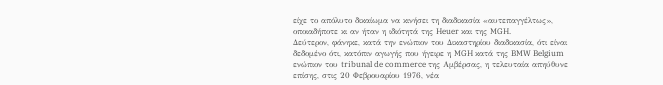είχε το απόλυτο δικαίωμα να κινήσει τη διαδικασία «αυτεπαγγέλτως», οποιαδήποτε κι αν ήταν η ιδιότητά της Heuer και της MGH.
Δεύτερον, φάνηκε, κατά την ενώπιον του Δικαστηρίου διαδικασία, ότι είναι δεδομένο ότι, κατόπιν αγωγής που ήγειρε η MGH κατά της BMW Belgium ενώπιον του tribunal de commerce της Αμβέρσας, η τελευταία απηύθυνε επίσης, στις 20 Φεβρουαρίου 1976, νέα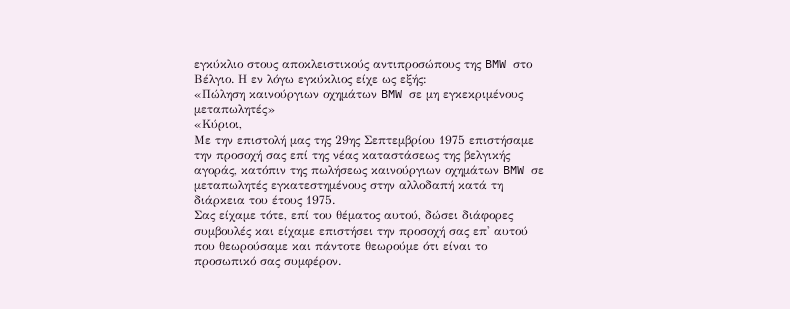εγκύκλιο στους αποκλειστικούς αντιπροσώπους της BMW στο Βέλγιο. Η εν λόγω εγκύκλιος είχε ως εξής:
«Πώληση καινούργιων οχημάτων BMW σε μη εγκεκριμένους μεταπωλητές»
«Κύριοι,
Με την επιστολή μας της 29ης Σεπτεμβρίου 1975 επιστήσαμε την προσοχή σας επί της νέας καταστάσεως της βελγικής αγοράς, κατόπιν της πωλήσεως καινούργιων οχημάτων BMW σε μεταπωλητές εγκατεστημένους στην αλλοδαπή κατά τη διάρκεια του έτους 1975.
Σας είχαμε τότε, επί του θέματος αυτού, δώσει διάφορες συμβουλές και είχαμε επιστήσει την προσοχή σας επ' αυτού που θεωρούσαμε και πάντοτε θεωρούμε ότι είναι το προσωπικό σας συμφέρον.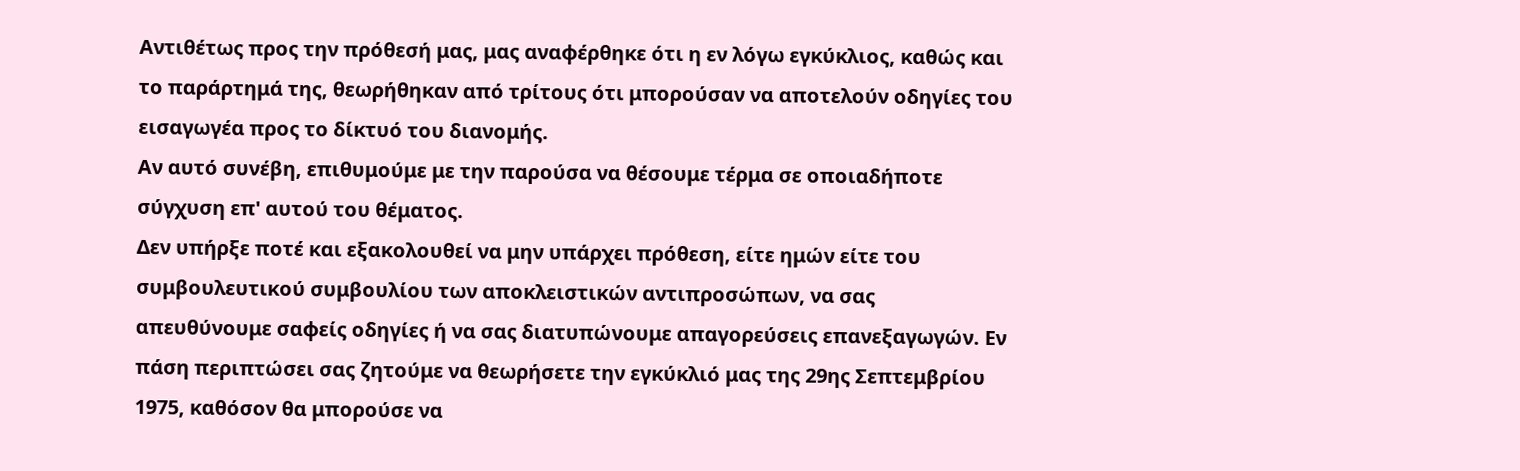Αντιθέτως προς την πρόθεσή μας, μας αναφέρθηκε ότι η εν λόγω εγκύκλιος, καθώς και το παράρτημά της, θεωρήθηκαν από τρίτους ότι μπορούσαν να αποτελούν οδηγίες του εισαγωγέα προς το δίκτυό του διανομής.
Αν αυτό συνέβη, επιθυμούμε με την παρούσα να θέσουμε τέρμα σε οποιαδήποτε σύγχυση επ' αυτού του θέματος.
Δεν υπήρξε ποτέ και εξακολουθεί να μην υπάρχει πρόθεση, είτε ημών είτε του συμβουλευτικού συμβουλίου των αποκλειστικών αντιπροσώπων, να σας απευθύνουμε σαφείς οδηγίες ή να σας διατυπώνουμε απαγορεύσεις επανεξαγωγών. Εν πάση περιπτώσει σας ζητούμε να θεωρήσετε την εγκύκλιό μας της 29ης Σεπτεμβρίου 1975, καθόσον θα μπορούσε να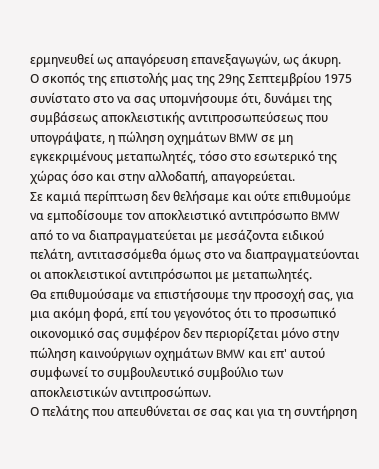ερμηνευθεί ως απαγόρευση επανεξαγωγών, ως άκυρη.
Ο σκοπός της επιστολής μας της 29ης Σεπτεμβρίου 1975 συνίστατο στο να σας υπομνήσουμε ότι, δυνάμει της συμβάσεως αποκλειστικής αντιπροσωπεύσεως που υπογράψατε, η πώληση οχημάτων BMW σε μη εγκεκριμένους μεταπωλητές, τόσο στο εσωτερικό της χώρας όσο και στην αλλοδαπή, απαγορεύεται.
Σε καμιά περίπτωση δεν θελήσαμε και ούτε επιθυμούμε να εμποδίσουμε τον αποκλειστικό αντιπρόσωπο BMW από το να διαπραγματεύεται με μεσάζοντα ειδικού πελάτη, αντιτασσόμεθα όμως στο να διαπραγματεύονται οι αποκλειστικοί αντιπρόσωποι με μεταπωλητές.
Θα επιθυμούσαμε να επιστήσουμε την προσοχή σας, για μια ακόμη φορά, επί του γεγονότος ότι το προσωπικό οικονομικό σας συμφέρον δεν περιορίζεται μόνο στην πώληση καινούργιων οχημάτων BMW και επ' αυτού συμφωνεί το συμβουλευτικό συμβούλιο των αποκλειστικών αντιπροσώπων.
Ο πελάτης που απευθύνεται σε σας και για τη συντήρηση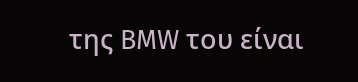της BMW του είναι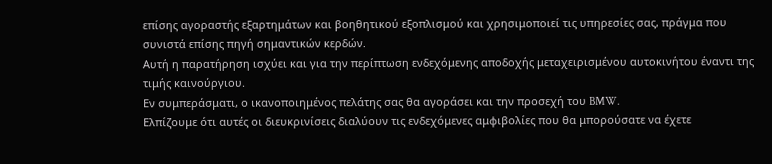επίσης αγοραστής εξαρτημάτων και βοηθητικού εξοπλισμού και χρησιμοποιεί τις υπηρεσίες σας, πράγμα που συνιστά επίσης πηγή σημαντικών κερδών.
Αυτή η παρατήρηση ισχύει και για την περίπτωση ενδεχόμενης αποδοχής μεταχειρισμένου αυτοκινήτου έναντι της τιμής καινούργιου.
Εν συμπεράσματι, ο ικανοποιημένος πελάτης σας θα αγοράσει και την προσεχή του BMW.
Ελπίζουμε ότι αυτές οι διευκρινίσεις διαλύουν τις ενδεχόμενες αμφιβολίες που θα μπορούσατε να έχετε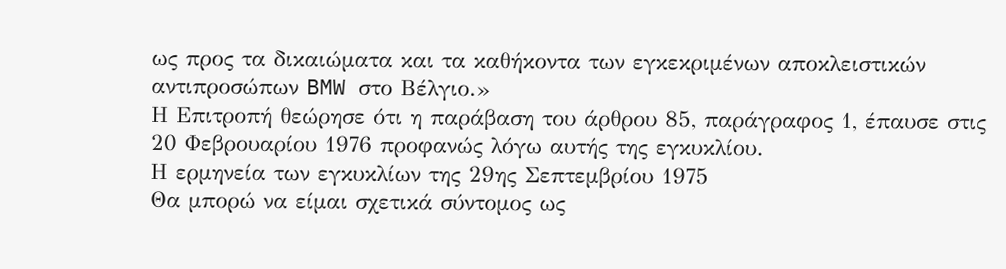ως προς τα δικαιώματα και τα καθήκοντα των εγκεκριμένων αποκλειστικών αντιπροσώπων BMW στο Βέλγιο.»
Η Επιτροπή θεώρησε ότι η παράβαση του άρθρου 85, παράγραφος 1, έπαυσε στις 20 Φεβρουαρίου 1976 προφανώς λόγω αυτής της εγκυκλίου.
Η ερμηνεία των εγκυκλίων της 29ης Σεπτεμβρίου 1975
Θα μπορώ να είμαι σχετικά σύντομος ως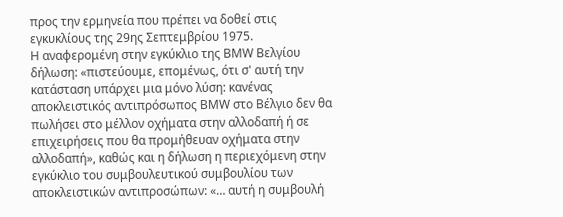προς την ερμηνεία που πρέπει να δοθεί στις εγκυκλίους της 29ης Σεπτεμβρίου 1975.
Η αναφερομένη στην εγκύκλιο της BMW Βελγίου δήλωση: «πιστεύουμε, επομένως, ότι σ' αυτή την κατάσταση υπάρχει μια μόνο λύση: κανένας αποκλειστικός αντιπρόσωπος BMW στο Βέλγιο δεν θα πωλήσει στο μέλλον οχήματα στην αλλοδαπή ή σε επιχειρήσεις που θα προμήθευαν οχήματα στην αλλοδαπή», καθώς και η δήλωση η περιεχόμενη στην εγκύκλιο του συμβουλευτικού συμβουλίου των αποκλειστικών αντιπροσώπων: «… αυτή η συμβουλή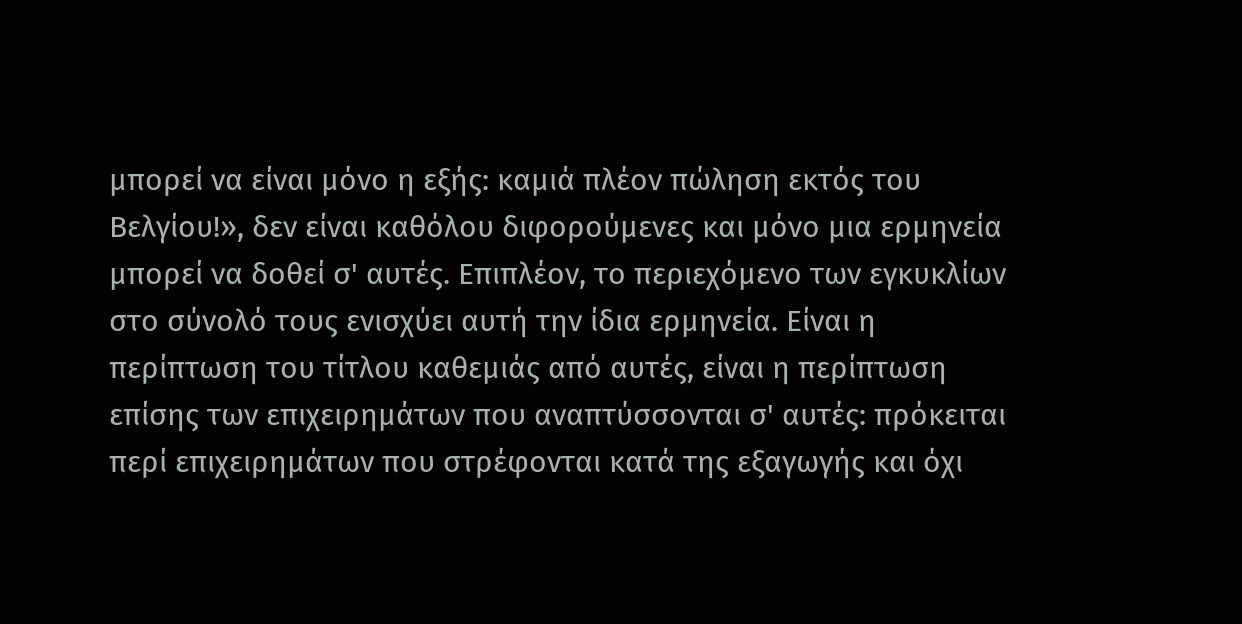μπορεί να είναι μόνο η εξής: καμιά πλέον πώληση εκτός του Βελγίου!», δεν είναι καθόλου διφορούμενες και μόνο μια ερμηνεία μπορεί να δοθεί σ' αυτές. Επιπλέον, το περιεχόμενο των εγκυκλίων στο σύνολό τους ενισχύει αυτή την ίδια ερμηνεία. Είναι η περίπτωση του τίτλου καθεμιάς από αυτές, είναι η περίπτωση επίσης των επιχειρημάτων που αναπτύσσονται σ' αυτές: πρόκειται περί επιχειρημάτων που στρέφονται κατά της εξαγωγής και όχι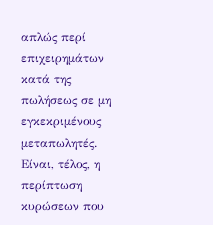απλώς περί επιχειρημάτων κατά της πωλήσεως σε μη εγκεκριμένους μεταπωλητές. Είναι, τέλος, η περίπτωση κυρώσεων που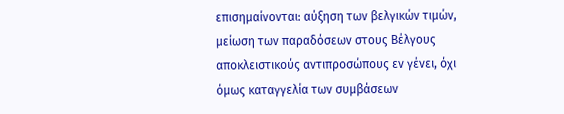επισημαίνονται: αύξηση των βελγικών τιμών, μείωση των παραδόσεων στους Βέλγους αποκλειστικούς αντιπροσώπους εν γένει, όχι όμως καταγγελία των συμβάσεων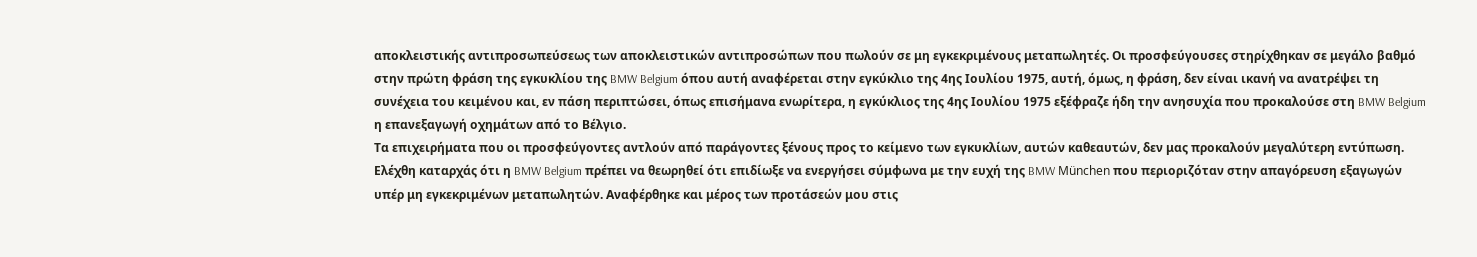αποκλειστικής αντιπροσωπεύσεως των αποκλειστικών αντιπροσώπων που πωλούν σε μη εγκεκριμένους μεταπωλητές. Οι προσφεύγουσες στηρίχθηκαν σε μεγάλο βαθμό στην πρώτη φράση της εγκυκλίου της BMW Belgium όπου αυτή αναφέρεται στην εγκύκλιο της 4ης Ιουλίου 1975, αυτή, όμως, η φράση, δεν είναι ικανή να ανατρέψει τη συνέχεια του κειμένου και, εν πάση περιπτώσει, όπως επισήμανα ενωρίτερα, η εγκύκλιος της 4ης Ιουλίου 1975 εξέφραζε ήδη την ανησυχία που προκαλούσε στη BMW Belgium η επανεξαγωγή οχημάτων από το Βέλγιο.
Τα επιχειρήματα που οι προσφεύγοντες αντλούν από παράγοντες ξένους προς το κείμενο των εγκυκλίων, αυτών καθεαυτών, δεν μας προκαλούν μεγαλύτερη εντύπωση.
Ελέχθη καταρχάς ότι η BMW Belgium πρέπει να θεωρηθεί ότι επιδίωξε να ενεργήσει σύμφωνα με την ευχή της BMW München που περιοριζόταν στην απαγόρευση εξαγωγών υπέρ μη εγκεκριμένων μεταπωλητών. Αναφέρθηκε και μέρος των προτάσεών μου στις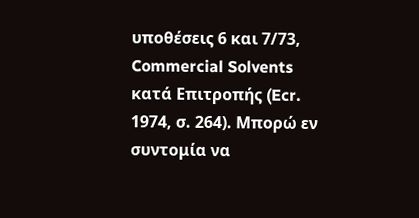υποθέσεις 6 και 7/73, Commercial Solvents κατά Επιτροπής (Ecr. 1974, σ. 264). Μπορώ εν συντομία να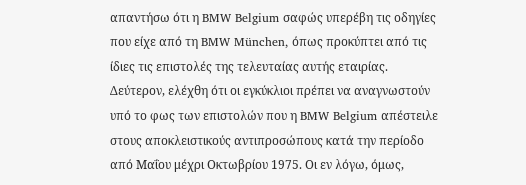απαντήσω ότι η BMW Belgium σαφώς υπερέβη τις οδηγίες που είχε από τη BMW München, όπως προκύπτει από τις ίδιες τις επιστολές της τελευταίας αυτής εταιρίας.
Δεύτερον, ελέχθη ότι οι εγκύκλιοι πρέπει να αναγνωστούν υπό το φως των επιστολών που η BMW Belgium απέστειλε στους αποκλειστικούς αντιπροσώπους κατά την περίοδο από Μαΐου μέχρι Οκτωβρίου 1975. Οι εν λόγω, όμως,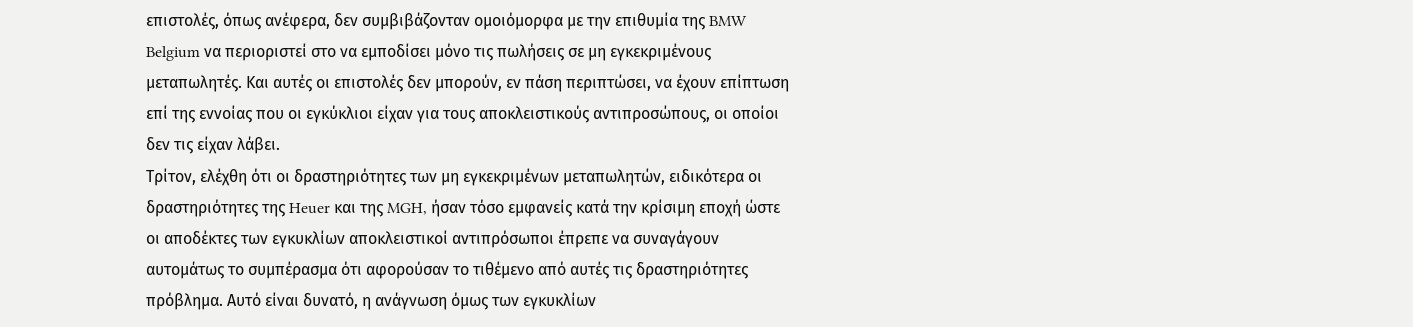επιστολές, όπως ανέφερα, δεν συμβιβάζονταν ομοιόμορφα με την επιθυμία της BMW Belgium να περιοριστεί στο να εμποδίσει μόνο τις πωλήσεις σε μη εγκεκριμένους μεταπωλητές. Και αυτές οι επιστολές δεν μπορούν, εν πάση περιπτώσει, να έχουν επίπτωση επί της εννοίας που οι εγκύκλιοι είχαν για τους αποκλειστικούς αντιπροσώπους, οι οποίοι δεν τις είχαν λάβει.
Τρίτον, ελέχθη ότι οι δραστηριότητες των μη εγκεκριμένων μεταπωλητών, ειδικότερα οι δραστηριότητες της Heuer και της MGH, ήσαν τόσο εμφανείς κατά την κρίσιμη εποχή ώστε οι αποδέκτες των εγκυκλίων αποκλειστικοί αντιπρόσωποι έπρεπε να συναγάγουν αυτομάτως το συμπέρασμα ότι αφορούσαν το τιθέμενο από αυτές τις δραστηριότητες πρόβλημα. Αυτό είναι δυνατό, η ανάγνωση όμως των εγκυκλίων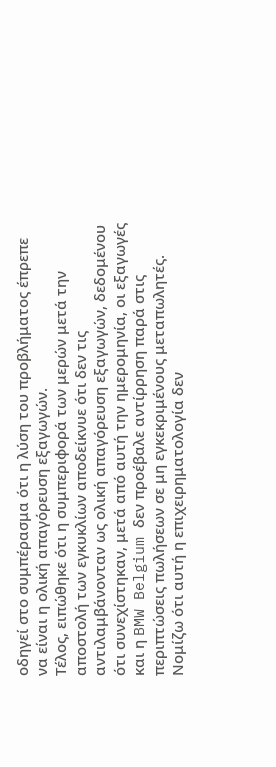οδηγεί στο συμπέρασμα ότι η λύση του προβλήματος έπρεπε να είναι η ολική απαγόρευση εξαγωγών.
Τέλος, ειπώθηκε ότι η συμπεριφορά των μερών μετά την αποστολή των εγκυκλίων αποδείκνυε ότι δεν τις αντιλαμβάνονταν ως ολική απαγόρευση εξαγωγών, δεδομένου ότι συνεχίστηκαν, μετά από αυτή την ημερομηνία, οι εξαγωγές και η BMW Belgium δεν προέβαλε αντίρρηση παρά στις περιπτώσεις πωλήσεων σε μη εγκεκριμένους μεταπωλητές. Νομίζω ότι αυτή η επιχειρηματολογία δεν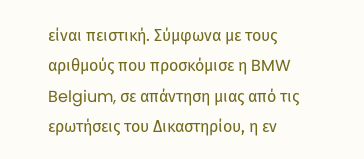είναι πειστική. Σύμφωνα με τους αριθμούς που προσκόμισε η BMW Belgium, σε απάντηση μιας από τις ερωτήσεις του Δικαστηρίου, η εν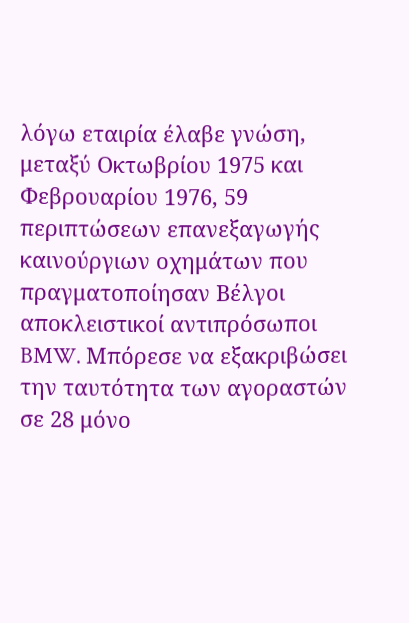λόγω εταιρία έλαβε γνώση, μεταξύ Οκτωβρίου 1975 και Φεβρουαρίου 1976, 59 περιπτώσεων επανεξαγωγής καινούργιων οχημάτων που πραγματοποίησαν Βέλγοι αποκλειστικοί αντιπρόσωποι BMW. Μπόρεσε να εξακριβώσει την ταυτότητα των αγοραστών σε 28 μόνο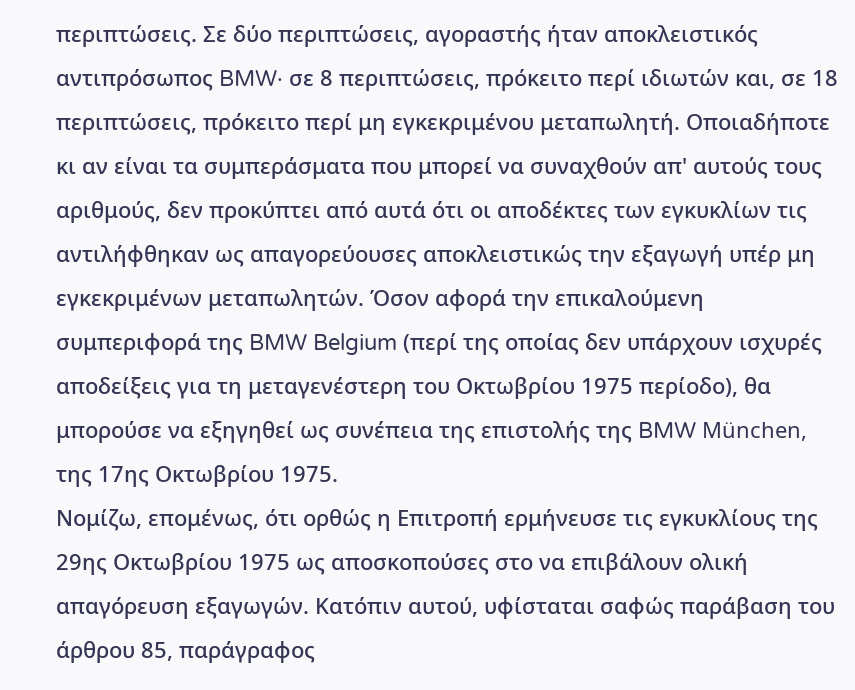περιπτώσεις. Σε δύο περιπτώσεις, αγοραστής ήταν αποκλειστικός αντιπρόσωπος BMW· σε 8 περιπτώσεις, πρόκειτο περί ιδιωτών και, σε 18 περιπτώσεις, πρόκειτο περί μη εγκεκριμένου μεταπωλητή. Οποιαδήποτε κι αν είναι τα συμπεράσματα που μπορεί να συναχθούν απ' αυτούς τους αριθμούς, δεν προκύπτει από αυτά ότι οι αποδέκτες των εγκυκλίων τις αντιλήφθηκαν ως απαγορεύουσες αποκλειστικώς την εξαγωγή υπέρ μη εγκεκριμένων μεταπωλητών. Όσον αφορά την επικαλούμενη συμπεριφορά της BMW Belgium (περί της οποίας δεν υπάρχουν ισχυρές αποδείξεις για τη μεταγενέστερη του Οκτωβρίου 1975 περίοδο), θα μπορούσε να εξηγηθεί ως συνέπεια της επιστολής της BMW München, της 17ης Οκτωβρίου 1975.
Νομίζω, επομένως, ότι ορθώς η Επιτροπή ερμήνευσε τις εγκυκλίους της 29ης Οκτωβρίου 1975 ως αποσκοπούσες στο να επιβάλουν ολική απαγόρευση εξαγωγών. Κατόπιν αυτού, υφίσταται σαφώς παράβαση του άρθρου 85, παράγραφος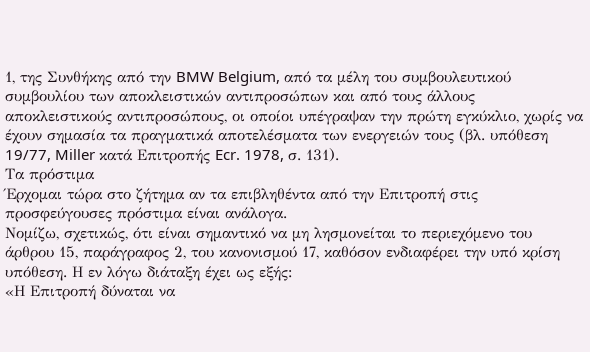1, της Συνθήκης από την BMW Belgium, από τα μέλη του συμβουλευτικού συμβουλίου των αποκλειστικών αντιπροσώπων και από τους άλλους αποκλειστικούς αντιπροσώπους, οι οποίοι υπέγραψαν την πρώτη εγκύκλιο, χωρίς να έχουν σημασία τα πραγματικά αποτελέσματα των ενεργειών τους (βλ. υπόθεση 19/77, Miller κατά Επιτροπής Ecr. 1978, σ. 131).
Τα πρόστιμα
Έρχομαι τώρα στο ζήτημα αν τα επιβληθέντα από την Επιτροπή στις προσφεύγουσες πρόστιμα είναι ανάλογα.
Νομίζω, σχετικώς, ότι είναι σημαντικό να μη λησμονείται το περιεχόμενο του άρθρου 15, παράγραφος 2, του κανονισμού 17, καθόσον ενδιαφέρει την υπό κρίση υπόθεση. Η εν λόγω διάταξη έχει ως εξής:
«Η Επιτροπή δύναται να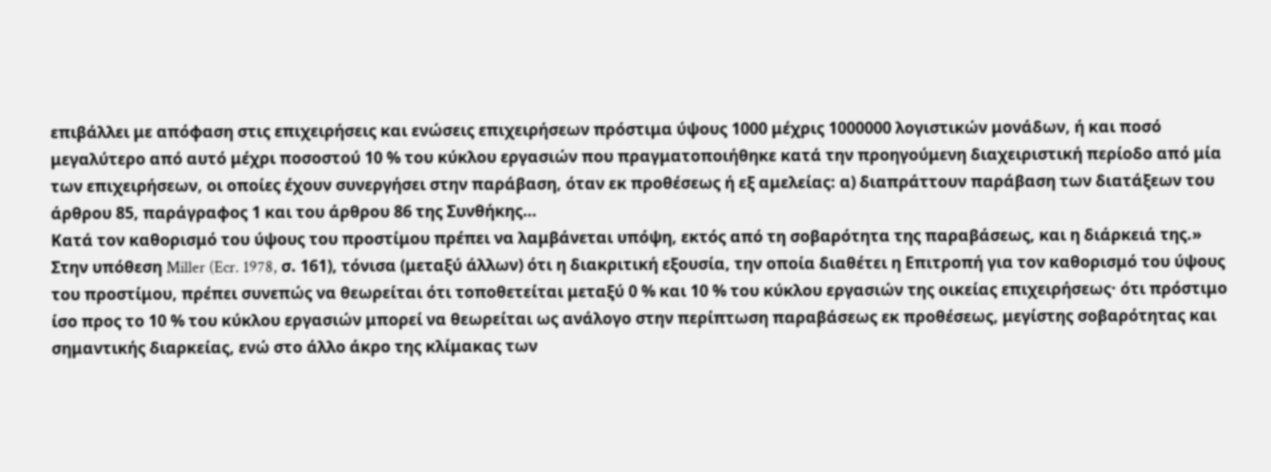επιβάλλει με απόφαση στις επιχειρήσεις και ενώσεις επιχειρήσεων πρόστιμα ύψους 1000 μέχρις 1000000 λογιστικών μονάδων, ή και ποσό μεγαλύτερο από αυτό μέχρι ποσοστού 10 % του κύκλου εργασιών που πραγματοποιήθηκε κατά την προηγούμενη διαχειριστική περίοδο από μία των επιχειρήσεων, οι οποίες έχουν συνεργήσει στην παράβαση, όταν εκ προθέσεως ή εξ αμελείας: α) διαπράττουν παράβαση των διατάξεων του άρθρου 85, παράγραφος 1 και του άρθρου 86 της Συνθήκης…
Κατά τον καθορισμό του ύψους του προστίμου πρέπει να λαμβάνεται υπόψη, εκτός από τη σοβαρότητα της παραβάσεως, και η διάρκειά της.»
Στην υπόθεση Miller (Ecr. 1978, σ. 161), τόνισα (μεταξύ άλλων) ότι η διακριτική εξουσία, την οποία διαθέτει η Επιτροπή για τον καθορισμό του ύψους του προστίμου, πρέπει συνεπώς να θεωρείται ότι τοποθετείται μεταξύ 0 % και 10 % του κύκλου εργασιών της οικείας επιχειρήσεως· ότι πρόστιμο ίσο προς το 10 % του κύκλου εργασιών μπορεί να θεωρείται ως ανάλογο στην περίπτωση παραβάσεως εκ προθέσεως, μεγίστης σοβαρότητας και σημαντικής διαρκείας, ενώ στο άλλο άκρο της κλίμακας των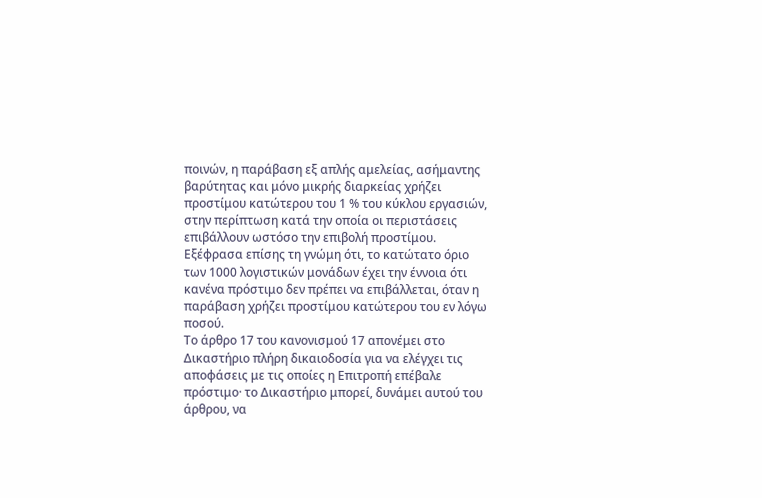ποινών, η παράβαση εξ απλής αμελείας, ασήμαντης βαρύτητας και μόνο μικρής διαρκείας χρήζει προστίμου κατώτερου του 1 % του κύκλου εργασιών, στην περίπτωση κατά την οποία οι περιστάσεις επιβάλλουν ωστόσο την επιβολή προστίμου. Εξέφρασα επίσης τη γνώμη ότι, το κατώτατο όριο των 1000 λογιστικών μονάδων έχει την έννοια ότι κανένα πρόστιμο δεν πρέπει να επιβάλλεται, όταν η παράβαση χρήζει προστίμου κατώτερου του εν λόγω ποσού.
Το άρθρο 17 του κανονισμού 17 απονέμει στο Δικαστήριο πλήρη δικαιοδοσία για να ελέγχει τις αποφάσεις με τις οποίες η Επιτροπή επέβαλε πρόστιμο· το Δικαστήριο μπορεί, δυνάμει αυτού του άρθρου, να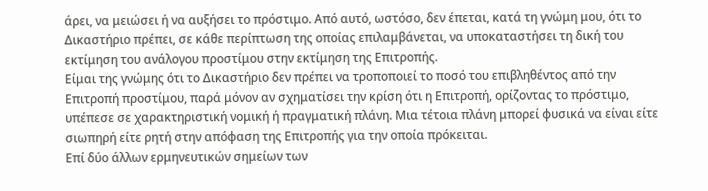άρει, να μειώσει ή να αυξήσει το πρόστιμο. Από αυτό, ωστόσο, δεν έπεται, κατά τη γνώμη μου, ότι το Δικαστήριο πρέπει, σε κάθε περίπτωση της οποίας επιλαμβάνεται, να υποκαταστήσει τη δική του εκτίμηση του ανάλογου προστίμου στην εκτίμηση της Επιτροπής.
Είμαι της γνώμης ότι το Δικαστήριο δεν πρέπει να τροποποιεί το ποσό του επιβληθέντος από την Επιτροπή προστίμου, παρά μόνον αν σχηματίσει την κρίση ότι η Επιτροπή, ορίζοντας το πρόστιμο, υπέπεσε σε χαρακτηριστική νομική ή πραγματική πλάνη. Μια τέτοια πλάνη μπορεί φυσικά να είναι είτε σιωπηρή είτε ρητή στην απόφαση της Επιτροπής για την οποία πρόκειται.
Επί δύο άλλων ερμηνευτικών σημείων των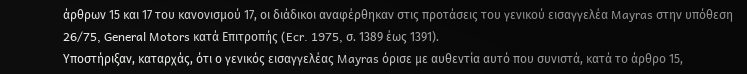άρθρων 15 και 17 του κανονισμού 17, οι διάδικοι αναφέρθηκαν στις προτάσεις του γενικού εισαγγελέα Mayras στην υπόθεση 26/75, General Motors κατά Επιτροπής (Ecr. 1975, σ. 1389 έως 1391).
Υποστήριξαν, καταρχάς, ότι ο γενικός εισαγγελέας Mayras όρισε με αυθεντία αυτό που συνιστά, κατά το άρθρο 15,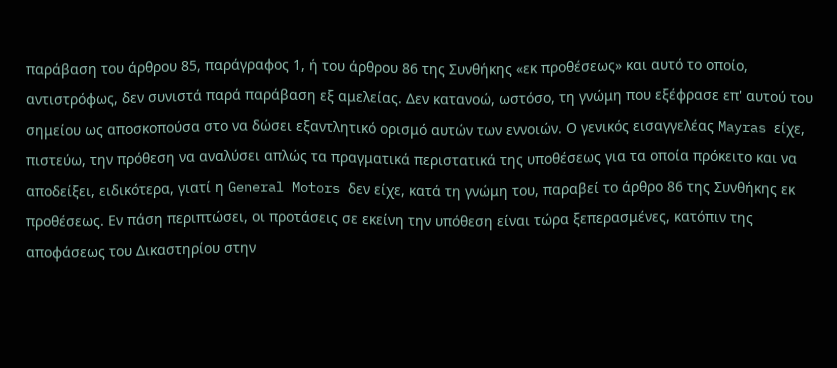παράβαση του άρθρου 85, παράγραφος 1, ή του άρθρου 86 της Συνθήκης «εκ προθέσεως» και αυτό το οποίο, αντιστρόφως, δεν συνιστά παρά παράβαση εξ αμελείας. Δεν κατανοώ, ωστόσο, τη γνώμη που εξέφρασε επ' αυτού του σημείου ως αποσκοπούσα στο να δώσει εξαντλητικό ορισμό αυτών των εννοιών. Ο γενικός εισαγγελέας Mayras είχε, πιστεύω, την πρόθεση να αναλύσει απλώς τα πραγματικά περιστατικά της υποθέσεως για τα οποία πρόκειτο και να αποδείξει, ειδικότερα, γιατί η General Motors δεν είχε, κατά τη γνώμη του, παραβεί το άρθρο 86 της Συνθήκης εκ προθέσεως. Εν πάση περιπτώσει, οι προτάσεις σε εκείνη την υπόθεση είναι τώρα ξεπερασμένες, κατόπιν της αποφάσεως του Δικαστηρίου στην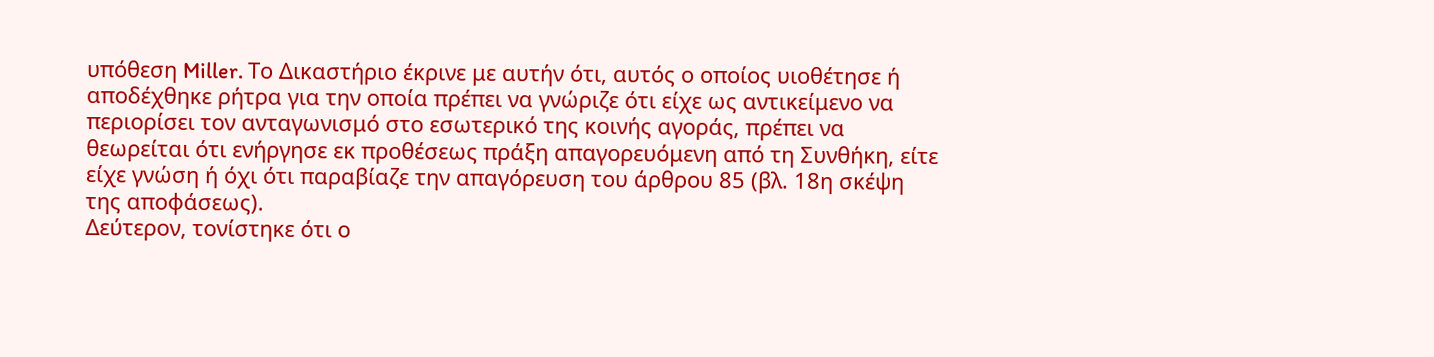υπόθεση Miller. Το Δικαστήριο έκρινε με αυτήν ότι, αυτός ο οποίος υιοθέτησε ή αποδέχθηκε ρήτρα για την οποία πρέπει να γνώριζε ότι είχε ως αντικείμενο να περιορίσει τον ανταγωνισμό στο εσωτερικό της κοινής αγοράς, πρέπει να θεωρείται ότι ενήργησε εκ προθέσεως πράξη απαγορευόμενη από τη Συνθήκη, είτε είχε γνώση ή όχι ότι παραβίαζε την απαγόρευση του άρθρου 85 (βλ. 18η σκέψη της αποφάσεως).
Δεύτερον, τονίστηκε ότι ο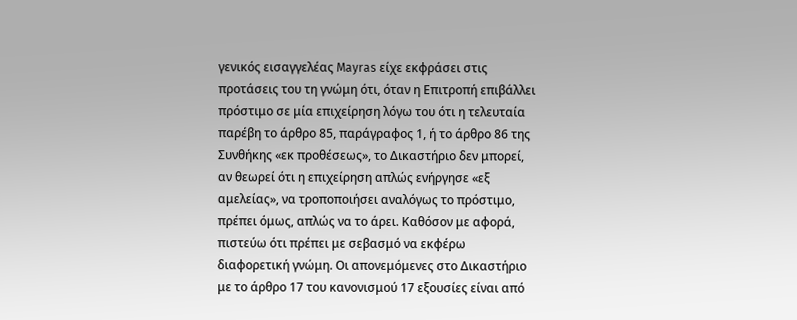γενικός εισαγγελέας Mayras είχε εκφράσει στις προτάσεις του τη γνώμη ότι, όταν η Επιτροπή επιβάλλει πρόστιμο σε μία επιχείρηση λόγω του ότι η τελευταία παρέβη το άρθρο 85, παράγραφος 1, ή το άρθρο 86 της Συνθήκης «εκ προθέσεως», το Δικαστήριο δεν μπορεί, αν θεωρεί ότι η επιχείρηση απλώς ενήργησε «εξ αμελείας», να τροποποιήσει αναλόγως το πρόστιμο, πρέπει όμως, απλώς να το άρει. Καθόσον με αφορά, πιστεύω ότι πρέπει με σεβασμό να εκφέρω διαφορετική γνώμη. Οι απονεμόμενες στο Δικαστήριο με το άρθρο 17 του κανονισμού 17 εξουσίες είναι από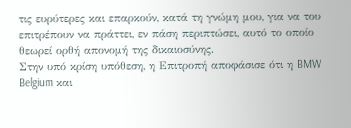τις ευρύτερες και επαρκούν, κατά τη γνώμη μου, για να του επιτρέπουν να πράττει, εν πάση περιπτώσει, αυτό το οποίο θεωρεί ορθή απονομή της δικαιοσύνης.
Στην υπό κρίση υπόθεση, η Επιτροπή αποφάσισε ότι η BMW Belgium και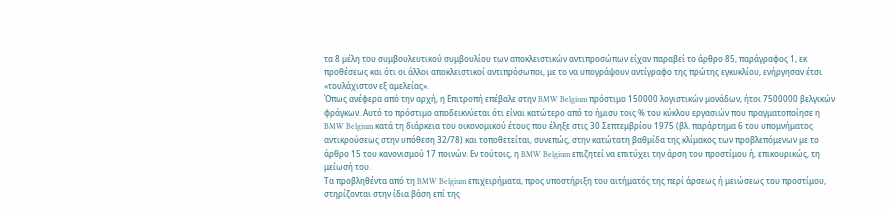τα 8 μέλη του συμβουλευτικού συμβουλίου των αποκλειστικών αντιπροσώπων είχαν παραβεί το άρθρο 85, παράγραφος 1, εκ προθέσεως και ότι οι άλλοι αποκλειστικοί αντιπρόσωποι, με το να υπογράψουν αντίγραφο της πρώτης εγκυκλίου, ενήργησαν έτσι «τουλάχιστον εξ αμελείας».
Όπως ανέφερα από την αρχή, η Επιτροπή επέβαλε στην BMW Belgium πρόστιμο 150000 λογιστικών μονάδων, ήτοι 7500000 βελγικών φράγκων. Αυτό το πρόστιμο αποδεικνύεται ότι είναι κατώτερο από το ήμισυ τοις % του κύκλου εργασιών που πραγματοποίησε η BMW Belgium κατά τη διάρκεια του οικονομικού έτους που έληξε στις 30 Σεπτεμβρίου 1975 (βλ. παράρτημα 6 του υπομνήματος αντικρούσεως στην υπόθεση 32/78) και τοποθετείται, συνεπώς, στην κατώτατη βαθμίδα της κλίμακος των προβλεπόμενων με το άρθρο 15 του κανονισμού 17 ποινών. Εν τούτοις, η BMW Belgium επιζητεί να επιτύχει την άρση του προστίμου ή, επικουρικώς, τη μείωσή του.
Τα προβληθέντα από τη BMW Belgium επιχειρήματα, προς υποστήριξη του αιτήματός της περί άρσεως ή μειώσεως του προστίμου, στηρίζονται στην ίδια βάση επί της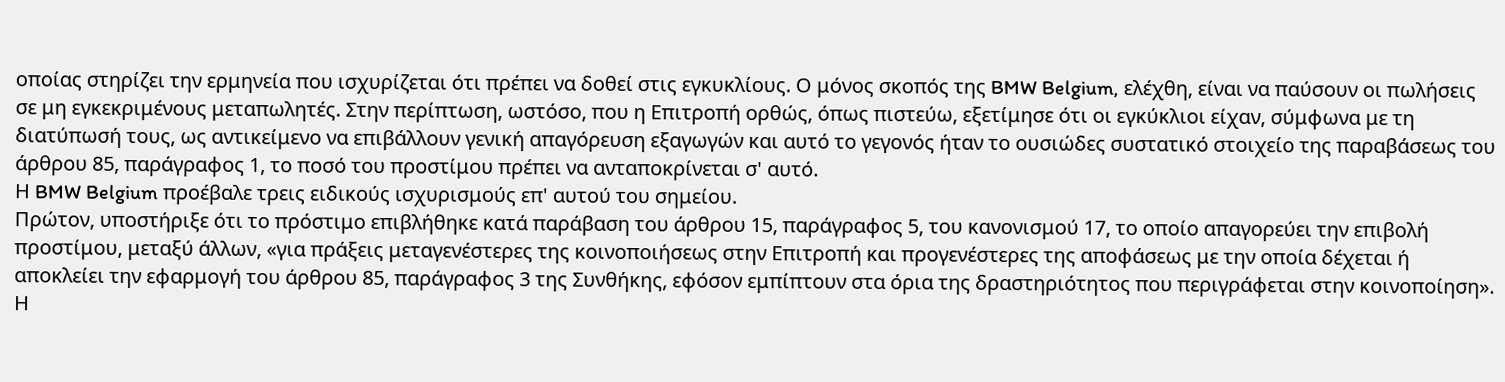οποίας στηρίζει την ερμηνεία που ισχυρίζεται ότι πρέπει να δοθεί στις εγκυκλίους. Ο μόνος σκοπός της BMW Belgium, ελέχθη, είναι να παύσουν οι πωλήσεις σε μη εγκεκριμένους μεταπωλητές. Στην περίπτωση, ωστόσο, που η Επιτροπή ορθώς, όπως πιστεύω, εξετίμησε ότι οι εγκύκλιοι είχαν, σύμφωνα με τη διατύπωσή τους, ως αντικείμενο να επιβάλλουν γενική απαγόρευση εξαγωγών και αυτό το γεγονός ήταν το ουσιώδες συστατικό στοιχείο της παραβάσεως του άρθρου 85, παράγραφος 1, το ποσό του προστίμου πρέπει να ανταποκρίνεται σ' αυτό.
Η BMW Belgium προέβαλε τρεις ειδικούς ισχυρισμούς επ' αυτού του σημείου.
Πρώτον, υποστήριξε ότι το πρόστιμο επιβλήθηκε κατά παράβαση του άρθρου 15, παράγραφος 5, του κανονισμού 17, το οποίο απαγορεύει την επιβολή προστίμου, μεταξύ άλλων, «για πράξεις μεταγενέστερες της κοινοποιήσεως στην Επιτροπή και προγενέστερες της αποφάσεως με την οποία δέχεται ή αποκλείει την εφαρμογή του άρθρου 85, παράγραφος 3 της Συνθήκης, εφόσον εμπίπτουν στα όρια της δραστηριότητος που περιγράφεται στην κοινοποίηση». Η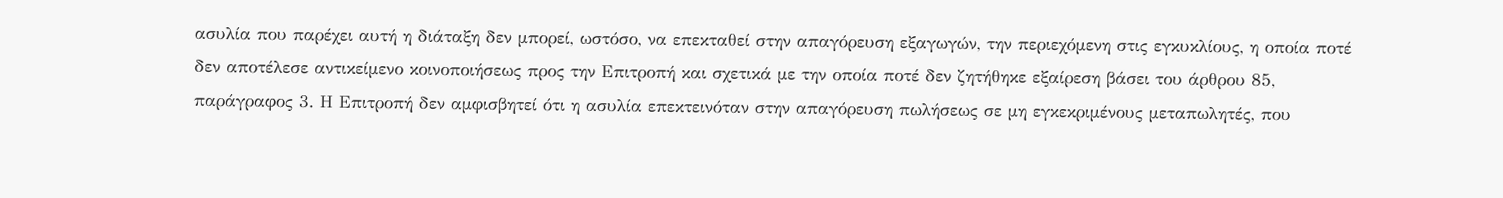ασυλία που παρέχει αυτή η διάταξη δεν μπορεί, ωστόσο, να επεκταθεί στην απαγόρευση εξαγωγών, την περιεχόμενη στις εγκυκλίους, η οποία ποτέ δεν αποτέλεσε αντικείμενο κοινοποιήσεως προς την Επιτροπή και σχετικά με την οποία ποτέ δεν ζητήθηκε εξαίρεση βάσει του άρθρου 85, παράγραφος 3. Η Επιτροπή δεν αμφισβητεί ότι η ασυλία επεκτεινόταν στην απαγόρευση πωλήσεως σε μη εγκεκριμένους μεταπωλητές, που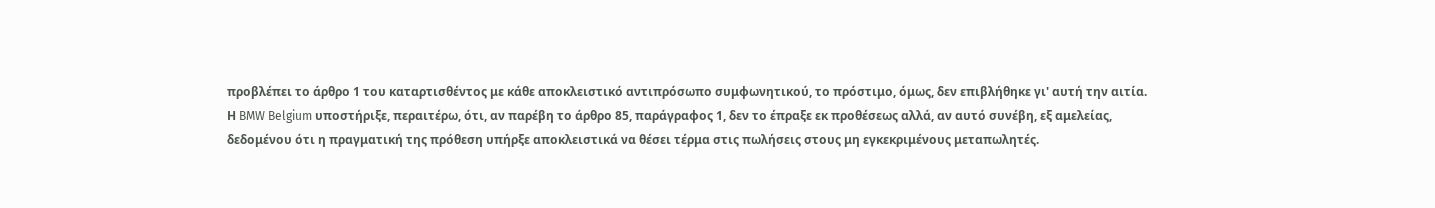προβλέπει το άρθρο 1 του καταρτισθέντος με κάθε αποκλειστικό αντιπρόσωπο συμφωνητικού, το πρόστιμο, όμως, δεν επιβλήθηκε γι' αυτή την αιτία.
Η BMW Belgium υποστήριξε, περαιτέρω, ότι, αν παρέβη το άρθρο 85, παράγραφος 1, δεν το έπραξε εκ προθέσεως αλλά, αν αυτό συνέβη, εξ αμελείας, δεδομένου ότι η πραγματική της πρόθεση υπήρξε αποκλειστικά να θέσει τέρμα στις πωλήσεις στους μη εγκεκριμένους μεταπωλητές.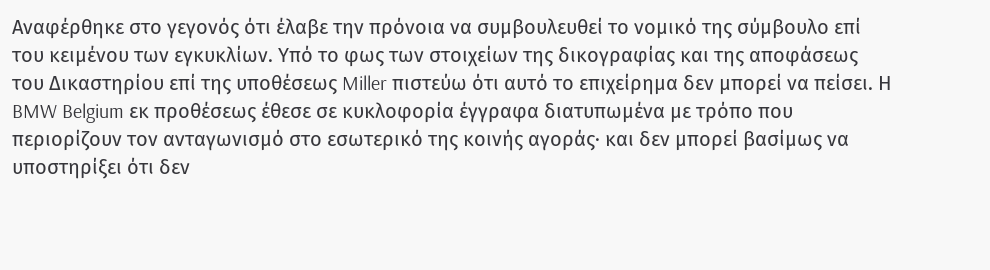Αναφέρθηκε στο γεγονός ότι έλαβε την πρόνοια να συμβουλευθεί το νομικό της σύμβουλο επί του κειμένου των εγκυκλίων. Υπό το φως των στοιχείων της δικογραφίας και της αποφάσεως του Δικαστηρίου επί της υποθέσεως Miller πιστεύω ότι αυτό το επιχείρημα δεν μπορεί να πείσει. Η BMW Belgium εκ προθέσεως έθεσε σε κυκλοφορία έγγραφα διατυπωμένα με τρόπο που περιορίζουν τον ανταγωνισμό στο εσωτερικό της κοινής αγοράς· και δεν μπορεί βασίμως να υποστηρίξει ότι δεν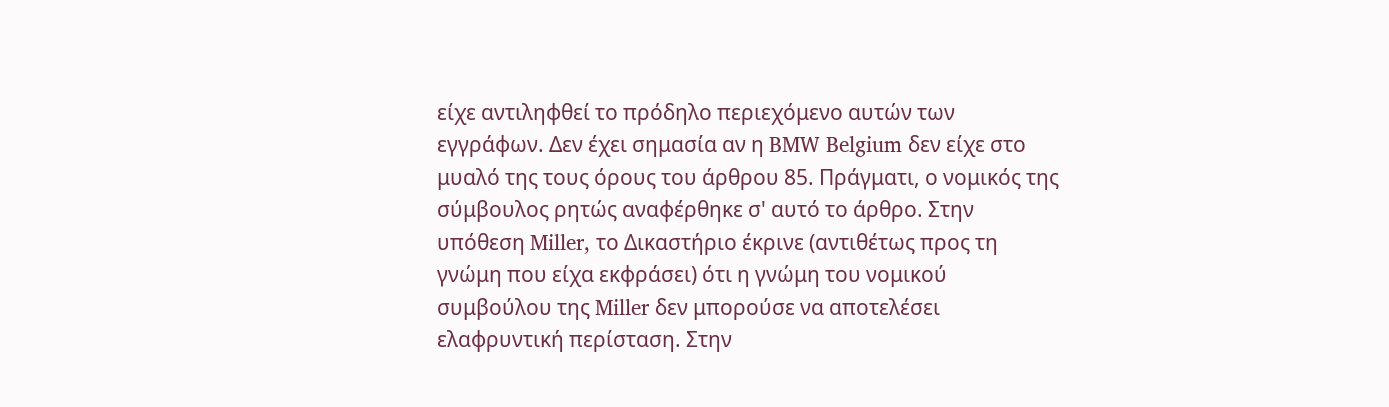είχε αντιληφθεί το πρόδηλο περιεχόμενο αυτών των εγγράφων. Δεν έχει σημασία αν η BMW Belgium δεν είχε στο μυαλό της τους όρους του άρθρου 85. Πράγματι, ο νομικός της σύμβουλος ρητώς αναφέρθηκε σ' αυτό το άρθρο. Στην υπόθεση Miller, το Δικαστήριο έκρινε (αντιθέτως προς τη γνώμη που είχα εκφράσει) ότι η γνώμη του νομικού συμβούλου της Miller δεν μπορούσε να αποτελέσει ελαφρυντική περίσταση. Στην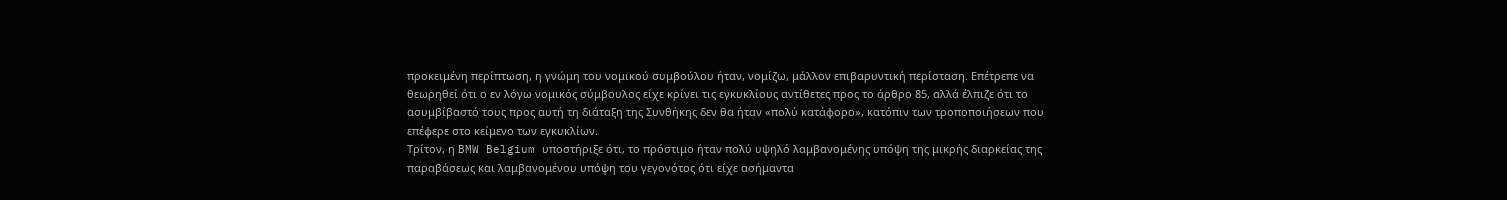προκειμένη περίπτωση, η γνώμη του νομικού συμβούλου ήταν, νομίζω, μάλλον επιβαρυντική περίσταση. Επέτρεπε να θεωρηθεί ότι ο εν λόγω νομικός σύμβουλος είχε κρίνει τις εγκυκλίους αντίθετες προς το άρθρο 85, αλλά έλπιζε ότι το ασυμβίβαστό τους προς αυτή τη διάταξη της Συνθήκης δεν θα ήταν «πολύ κατάφορο», κατόπιν των τροποποιήσεων που επέφερε στο κείμενο των εγκυκλίων.
Τρίτον, η BMW Belgium υποστήριξε ότι, το πρόστιμο ήταν πολύ υψηλό λαμβανομένης υπόψη της μικρής διαρκείας της παραβάσεως και λαμβανομένου υπόψη του γεγονότος ότι είχε ασήμαντα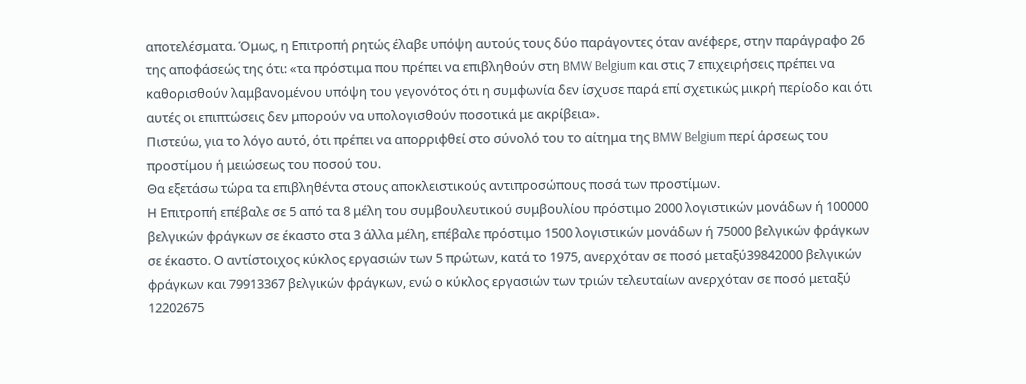αποτελέσματα. Όμως, η Επιτροπή ρητώς έλαβε υπόψη αυτούς τους δύο παράγοντες όταν ανέφερε, στην παράγραφο 26 της αποφάσεώς της ότι: «τα πρόστιμα που πρέπει να επιβληθούν στη BMW Belgium και στις 7 επιχειρήσεις πρέπει να καθορισθούν λαμβανομένου υπόψη του γεγονότος ότι η συμφωνία δεν ίσχυσε παρά επί σχετικώς μικρή περίοδο και ότι αυτές οι επιπτώσεις δεν μπορούν να υπολογισθούν ποσοτικά με ακρίβεια».
Πιστεύω, για το λόγο αυτό, ότι πρέπει να απορριφθεί στο σύνολό του το αίτημα της BMW Belgium περί άρσεως του προστίμου ή μειώσεως του ποσού του.
Θα εξετάσω τώρα τα επιβληθέντα στους αποκλειστικούς αντιπροσώπους ποσά των προστίμων.
Η Επιτροπή επέβαλε σε 5 από τα 8 μέλη του συμβουλευτικού συμβουλίου πρόστιμο 2000 λογιστικών μονάδων ή 100000 βελγικών φράγκων σε έκαστο στα 3 άλλα μέλη, επέβαλε πρόστιμο 1500 λογιστικών μονάδων ή 75000 βελγικών φράγκων σε έκαστο. Ο αντίστοιχος κύκλος εργασιών των 5 πρώτων, κατά το 1975, ανερχόταν σε ποσό μεταξύ39842000 βελγικών φράγκων και 79913367 βελγικών φράγκων, ενώ ο κύκλος εργασιών των τριών τελευταίων ανερχόταν σε ποσό μεταξύ 12202675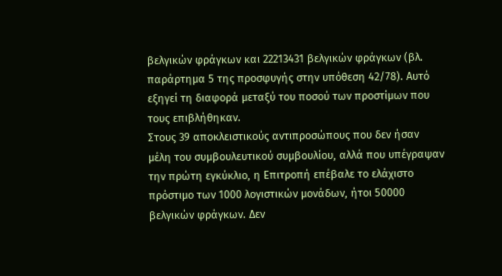βελγικών φράγκων και 22213431 βελγικών φράγκων (βλ. παράρτημα 5 της προσφυγής στην υπόθεση 42/78). Αυτό εξηγεί τη διαφορά μεταξύ του ποσού των προστίμων που τους επιβλήθηκαν.
Στους 39 αποκλειστικούς αντιπροσώπους που δεν ήσαν μέλη του συμβουλευτικού συμβουλίου, αλλά που υπέγραψαν την πρώτη εγκύκλιο, η Επιτροπή επέβαλε το ελάχιστο πρόστιμο των 1000 λογιστικών μονάδων, ήτοι 50000 βελγικών φράγκων. Δεν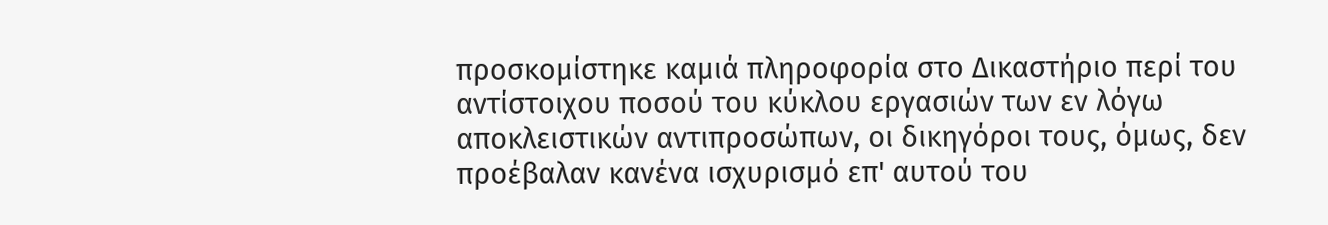προσκομίστηκε καμιά πληροφορία στο Δικαστήριο περί του αντίστοιχου ποσού του κύκλου εργασιών των εν λόγω αποκλειστικών αντιπροσώπων, οι δικηγόροι τους, όμως, δεν προέβαλαν κανένα ισχυρισμό επ' αυτού του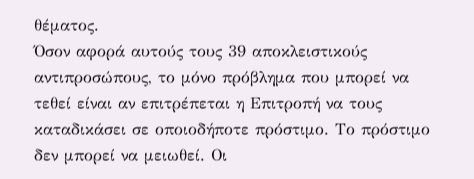θέματος.
Όσον αφορά αυτούς τους 39 αποκλειστικούς αντιπροσώπους, το μόνο πρόβλημα που μπορεί να τεθεί είναι αν επιτρέπεται η Επιτροπή να τους καταδικάσει σε οποιοδήποτε πρόστιμο. Το πρόστιμο δεν μπορεί να μειωθεί. Οι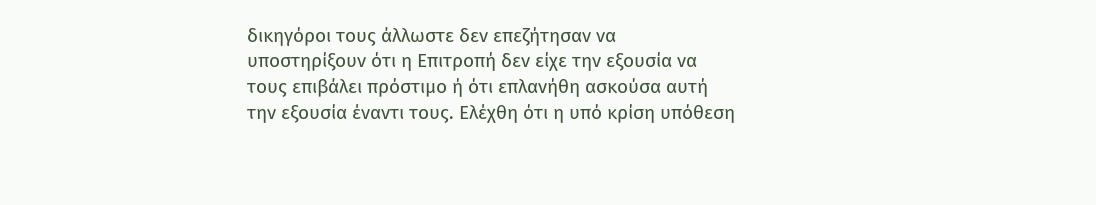δικηγόροι τους άλλωστε δεν επεζήτησαν να υποστηρίξουν ότι η Επιτροπή δεν είχε την εξουσία να τους επιβάλει πρόστιμο ή ότι επλανήθη ασκούσα αυτή την εξουσία έναντι τους. Ελέχθη ότι η υπό κρίση υπόθεση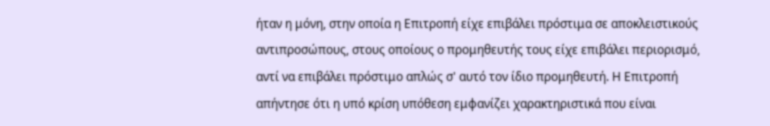ήταν η μόνη, στην οποία η Επιτροπή είχε επιβάλει πρόστιμα σε αποκλειστικούς αντιπροσώπους, στους οποίους ο προμηθευτής τους είχε επιβάλει περιορισμό, αντί να επιβάλει πρόστιμο απλώς σ' αυτό τον ίδιο προμηθευτή. Η Επιτροπή απήντησε ότι η υπό κρίση υπόθεση εμφανίζει χαρακτηριστικά που είναι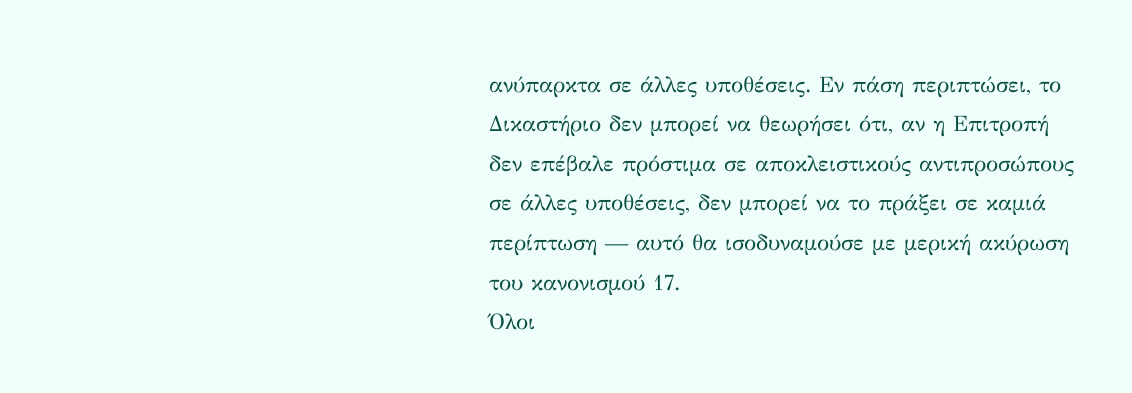ανύπαρκτα σε άλλες υποθέσεις. Εν πάση περιπτώσει, το Δικαστήριο δεν μπορεί να θεωρήσει ότι, αν η Επιτροπή δεν επέβαλε πρόστιμα σε αποκλειστικούς αντιπροσώπους σε άλλες υποθέσεις, δεν μπορεί να το πράξει σε καμιά περίπτωση — αυτό θα ισοδυναμούσε με μερική ακύρωση του κανονισμού 17.
Όλοι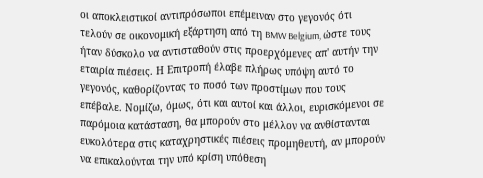οι αποκλειστικοί αντιπρόσωποι επέμειναν στο γεγονός ότι τελούν σε οικονομική εξάρτηση από τη BMW Belgium, ώστε τους ήταν δύσκολο να αντισταθούν στις προερχόμενες απ' αυτήν την εταιρία πιέσεις. Η Επιτροπή έλαβε πλήρως υπόψη αυτό το γεγονός, καθορίζοντας το ποσό των προστίμων που τους επέβαλε. Νομίζω, όμως, ότι και αυτοί και άλλοι, ευρισκόμενοι σε παρόμοια κατάσταση, θα μπορούν στο μέλλον να ανθίστανται ευκολότερα στις καταχρηστικές πιέσεις προμηθευτή, αν μπορούν να επικαλούνται την υπό κρίση υπόθεση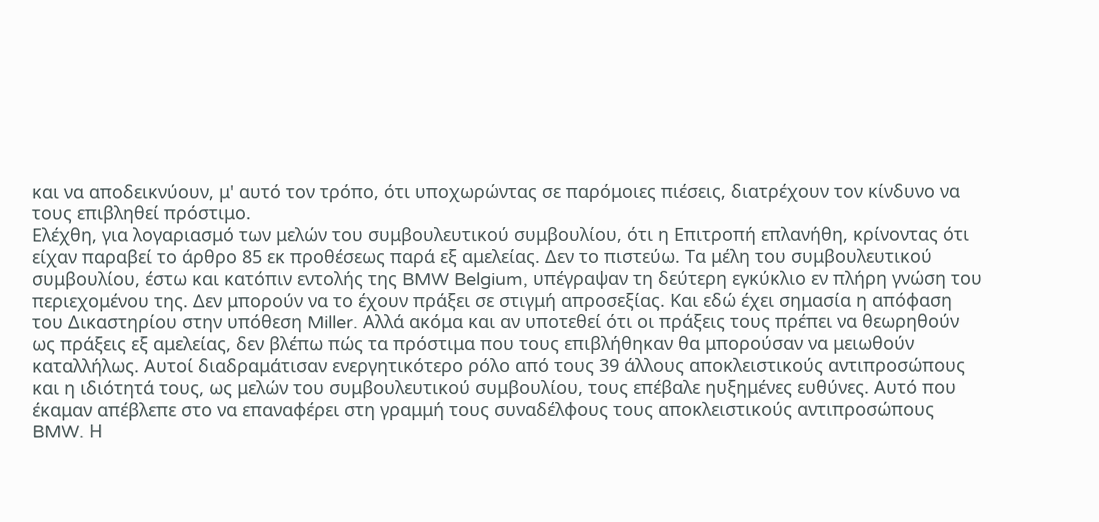και να αποδεικνύουν, μ' αυτό τον τρόπο, ότι υποχωρώντας σε παρόμοιες πιέσεις, διατρέχουν τον κίνδυνο να τους επιβληθεί πρόστιμο.
Ελέχθη, για λογαριασμό των μελών του συμβουλευτικού συμβουλίου, ότι η Επιτροπή επλανήθη, κρίνοντας ότι είχαν παραβεί το άρθρο 85 εκ προθέσεως παρά εξ αμελείας. Δεν το πιστεύω. Τα μέλη του συμβουλευτικού συμβουλίου, έστω και κατόπιν εντολής της BMW Belgium, υπέγραψαν τη δεύτερη εγκύκλιο εν πλήρη γνώση του περιεχομένου της. Δεν μπορούν να το έχουν πράξει σε στιγμή απροσεξίας. Και εδώ έχει σημασία η απόφαση του Δικαστηρίου στην υπόθεση Miller. Αλλά ακόμα και αν υποτεθεί ότι οι πράξεις τους πρέπει να θεωρηθούν ως πράξεις εξ αμελείας, δεν βλέπω πώς τα πρόστιμα που τους επιβλήθηκαν θα μπορούσαν να μειωθούν καταλλήλως. Αυτοί διαδραμάτισαν ενεργητικότερο ρόλο από τους 39 άλλους αποκλειστικούς αντιπροσώπους και η ιδιότητά τους, ως μελών του συμβουλευτικού συμβουλίου, τους επέβαλε ηυξημένες ευθύνες. Αυτό που έκαμαν απέβλεπε στο να επαναφέρει στη γραμμή τους συναδέλφους τους αποκλειστικούς αντιπροσώπους BMW. Η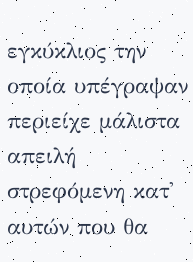εγκύκλιος την οποία υπέγραψαν περιείχε μάλιστα απειλή στρεφόμενη κατ' αυτών που θα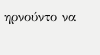ηρνούντο να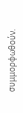συμμορφωθούν.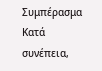Συμπέρασμα
Κατά συνέπεια,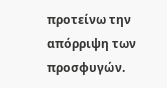προτείνω την απόρριψη των προσφυγών.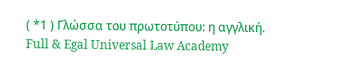( *1 ) Γλώσσα του πρωτοτύπου: η αγγλική.
Full & Egal Universal Law Academy